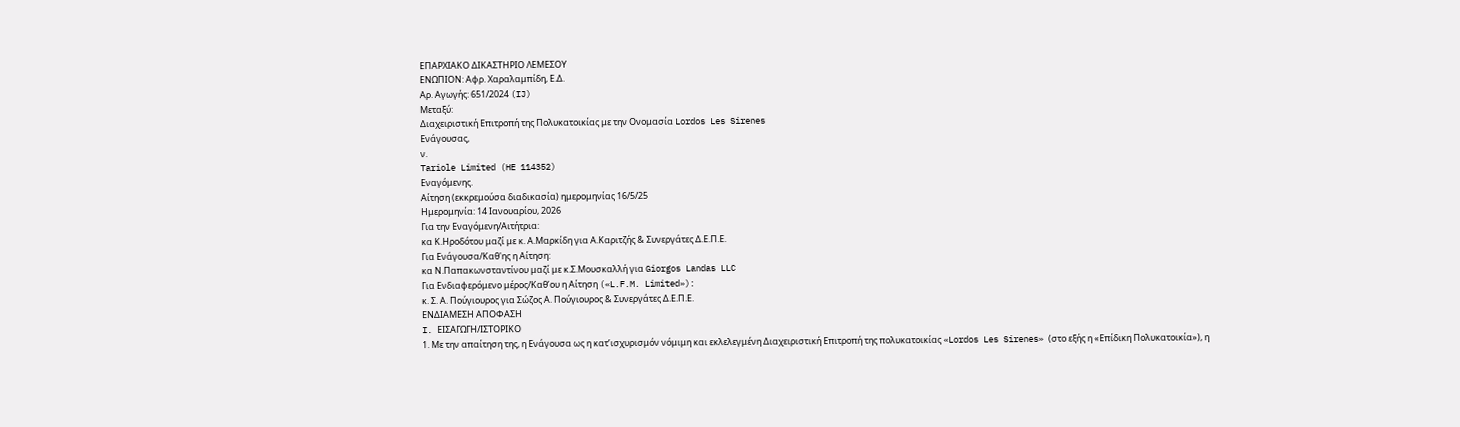ΕΠΑΡΧΙΑΚΟ ΔΙΚΑΣΤΗΡΙΟ ΛΕΜΕΣΟΥ
ΕΝΩΠΙΟΝ: Αφρ. Χαραλαμπίδη, Ε.Δ.
Αρ. Αγωγής: 651/2024 (IJ)
Μεταξύ:
Διαχειριστική Επιτροπή της Πολυκατοικίας με την Ονομασία Lordos Les Sirenes
Ενάγουσας,
ν.
Tariole Limited (HE 114352)
Εναγόμενης.
Αίτηση (εκκρεμούσα διαδικασία) ημερομηνίας 16/5/25
Ημερομηνία: 14 Ιανουαρίου, 2026
Για την Εναγόμενη/Αιτήτρια:
κα Κ.Ηροδότου μαζί με κ. Α.Μαρκίδη για Α.Καριτζής & Συνεργάτες Δ.Ε.Π.Ε.
Για Ενάγουσα/Καθ'ης η Αίτηση:
κα Ν.Παπακωνσταντίνου μαζί με κ.Σ.Μουσκαλλή για Giorgos Landas LLC
Για Ενδιαφερόμενο μέρος/Καθ’ου η Αίτηση («L.F.M. Limited»):
κ. Σ. Α. Πούγιουρος για Σώζος Α. Πούγιουρος & Συνεργάτες Δ.Ε.Π.Ε.
ΕΝΔΙΑΜΕΣΗ ΑΠΟΦΑΣΗ
I. ΕΙΣΑΓΩΓΗ/ΙΣΤΟΡΙΚΟ
1. Με την απαίτηση της, η Ενάγουσα ως η κατ’ισχυρισμόν νόμιμη και εκλελεγμένη Διαχειριστική Επιτροπή της πολυκατοικίας «Lordos Les Sirenes» (στο εξής η «Επίδικη Πολυκατοικία»), η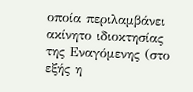οποία περιλαμβάνει ακίνητο ιδιοκτησίας της Εναγόμενης (στο εξής η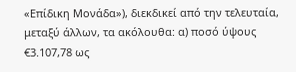«Επίδικη Μονάδα»), διεκδικεί από την τελευταία, μεταξύ άλλων, τα ακόλουθα: α) ποσό ύψους €3.107,78 ως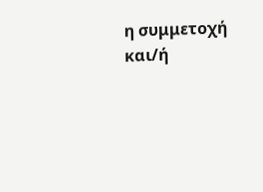η συμμετοχή και/ή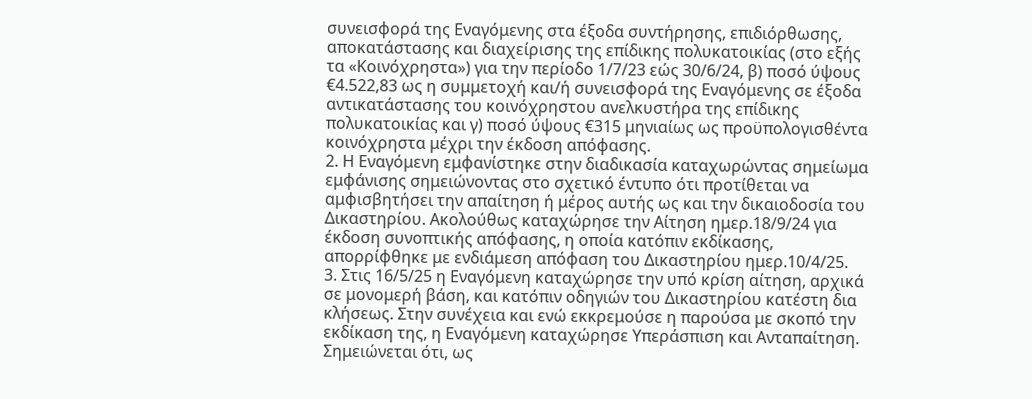συνεισφορά της Εναγόμενης στα έξοδα συντήρησης, επιδιόρθωσης, αποκατάστασης και διαχείρισης της επίδικης πολυκατοικίας (στο εξής τα «Κοινόχρηστα») για την περίοδο 1/7/23 εώς 30/6/24, β) ποσό ύψους €4.522,83 ως η συμμετοχή και/ή συνεισφορά της Εναγόμενης σε έξοδα αντικατάστασης του κοινόχρηστου ανελκυστήρα της επίδικης πολυκατοικίας και γ) ποσό ύψους €315 μηνιαίως ως προϋπολογισθέντα κοινόχρηστα μέχρι την έκδοση απόφασης.
2. Η Εναγόμενη εμφανίστηκε στην διαδικασία καταχωρώντας σημείωμα εμφάνισης σημειώνοντας στο σχετικό έντυπο ότι προτίθεται να αμφισβητήσει την απαίτηση ή μέρος αυτής ως και την δικαιοδοσία του Δικαστηρίου. Ακολούθως καταχώρησε την Αίτηση ημερ.18/9/24 για έκδοση συνοπτικής απόφασης, η οποία κατόπιν εκδίκασης, απορρίφθηκε με ενδιάμεση απόφαση του Δικαστηρίου ημερ.10/4/25.
3. Στις 16/5/25 η Εναγόμενη καταχώρησε την υπό κρίση αίτηση, αρχικά σε μονομερή βάση, και κατόπιν οδηγιών του Δικαστηρίου κατέστη δια κλήσεως. Στην συνέχεια και ενώ εκκρεμούσε η παρούσα με σκοπό την εκδίκαση της, η Εναγόμενη καταχώρησε Υπεράσπιση και Ανταπαίτηση. Σημειώνεται ότι, ως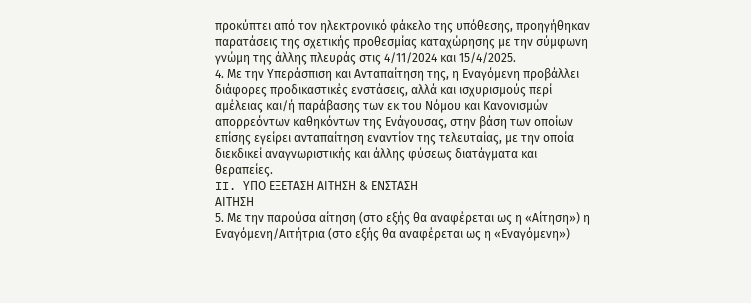προκύπτει από τον ηλεκτρονικό φάκελο της υπόθεσης, προηγήθηκαν παρατάσεις της σχετικής προθεσμίας καταχώρησης με την σύμφωνη γνώμη της άλλης πλευράς στις 4/11/2024 και 15/4/2025.
4. Με την Υπεράσπιση και Ανταπαίτηση της, η Εναγόμενη προβάλλει διάφορες προδικαστικές ενστάσεις, αλλά και ισχυρισμούς περί αμέλειας και/ή παράβασης των εκ του Νόμου και Κανονισμών απορρεόντων καθηκόντων της Ενάγουσας, στην βάση των οποίων επίσης εγείρει ανταπαίτηση εναντίον της τελευταίας, με την οποία διεκδικεί αναγνωριστικής και άλλης φύσεως διατάγματα και θεραπείες.
II. ΥΠΟ ΕΞΕΤΑΣΗ ΑΙΤΗΣΗ & ΕΝΣΤΑΣΗ
ΑΙΤΗΣΗ
5. Με την παρούσα αίτηση (στο εξής θα αναφέρεται ως η «Αίτηση») η Εναγόμενη/Αιτήτρια (στο εξής θα αναφέρεται ως η «Εναγόμενη»)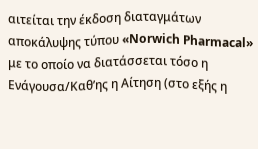αιτείται την έκδοση διαταγμάτων αποκάλυψης τύπου «Norwich Pharmacal» με το οποίο να διατάσσεται τόσο η Ενάγουσα/Καθ’ης η Αίτηση (στο εξής η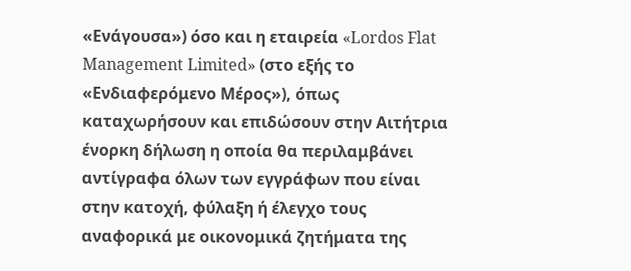«Ενάγουσα») όσο και η εταιρεία «Lordos Flat Management Limited» (στο εξής το «Ενδιαφερόμενο Μέρος»), όπως καταχωρήσουν και επιδώσουν στην Αιτήτρια ένορκη δήλωση η οποία θα περιλαμβάνει αντίγραφα όλων των εγγράφων που είναι στην κατοχή, φύλαξη ή έλεγχο τους αναφορικά με οικονομικά ζητήματα της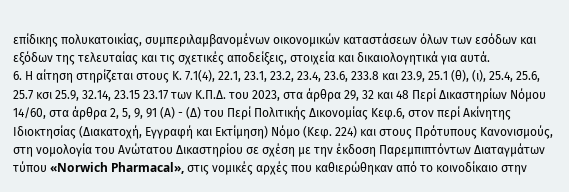επίδικης πολυκατοικίας, συμπεριλαμβανομένων οικονομικών καταστάσεων όλων των εσόδων και εξόδων της τελευταίας και τις σχετικές αποδείξεις, στοιχεία και δικαιολογητικά για αυτά.
6. Η αίτηση στηρίζεται στους Κ. 7.1(4), 22.1, 23.1, 23.2, 23.4, 23.6, 233.8 και 23.9, 25.1 (θ), (ι), 25.4, 25.6, 25.7 κσι 25.9, 32.14, 23.15 23.17 των Κ.Π.Δ. του 2023, στα άρθρα 29, 32 και 48 Περί Δικαστηρίων Νόμου 14/60, στα άρθρα 2, 5, 9, 91 (Α) - (Δ) του Περί Πολιτικής Δικονομίας Κεφ.6, στον περί Ακίνητης Ιδιοκτησίας (Διακατοχή, Εγγραφή και Εκτίμηση) Νόμο (Κεφ. 224) και στους Πρότυπους Κανονισμούς, στη νομολογία του Ανώτατου Δικαστηρίου σε σχέση με την έκδοση Παρεμπιπτόντων Διαταγμάτων τύπου «Norwich Pharmacal», στις νομικές αρχές που καθιερώθηκαν από το κοινοδίκαιο στην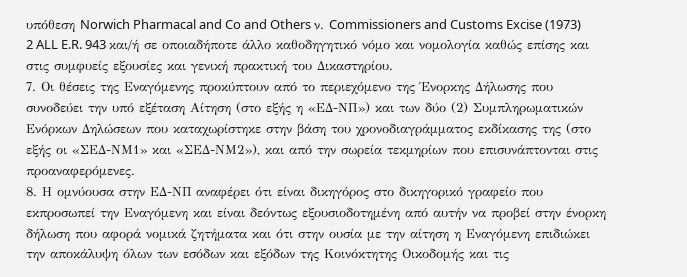υπόθεση Norwich Pharmacal and Co and Others ν. Commissioners and Customs Excise (1973) 2 ALL E.R. 943 και/ή σε οποιαδήποτε άλλο καθοδηγητικό νόμο και νομολογία καθώς επίσης και στις συμφυείς εξουσίες και γενική πρακτική του Δικαστηρίου.
7. Οι θέσεις της Εναγόμενης προκύπτουν από το περιεχόμενο της Ένορκης Δήλωσης που συνοδεύει την υπό εξέταση Αίτηση (στο εξής η «ΕΔ-ΝΠ») και των δύο (2) Συμπληρωματικών Ενόρκων Δηλώσεων που καταχωρίστηκε στην βάση του χρονοδιαγράμματος εκδίκασης της (στο εξής οι «ΣΕΔ-ΝΜ1» και «ΣΕΔ-ΝΜ2»), και από την σωρεία τεκμηρίων που επισυνάπτονται στις προαναφερόμενες.
8. Η ομνύουσα στην ΕΔ-ΝΠ αναφέρει ότι είναι δικηγόρος στο δικηγορικό γραφείο που εκπροσωπεί την Εναγόμενη και είναι δεόντως εξουσιοδοτημένη από αυτήν να προβεί στην ένορκη δήλωση που αφορά νομικά ζητήματα και ότι στην ουσία με την αίτηση η Εναγόμενη επιδιώκει την αποκάλυψη όλων των εσόδων και εξόδων της Κοινόκτητης Οικοδομής και τις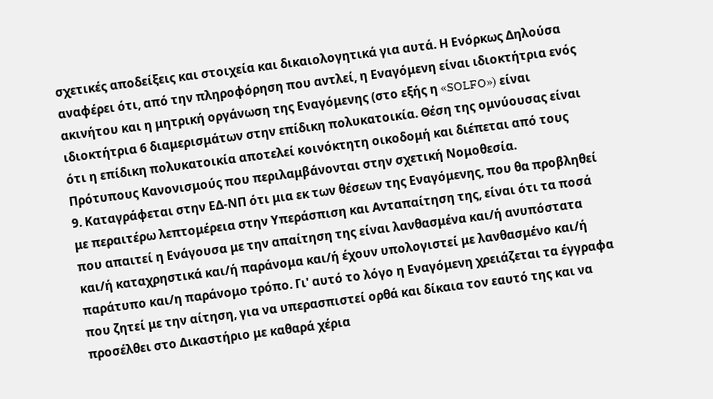σχετικές αποδείξεις και στοιχεία και δικαιολογητικά για αυτά. Η Ενόρκως Δηλούσα αναφέρει ότι, από την πληροφόρηση που αντλεί, η Εναγόμενη είναι ιδιοκτήτρια ενός ακινήτου και η μητρική οργάνωση της Εναγόμενης (στο εξής η «SOLFO») είναι ιδιοκτήτρια 6 διαμερισμάτων στην επίδικη πολυκατοικία. Θέση της ομνύουσας είναι ότι η επίδικη πολυκατοικία αποτελεί κοινόκτητη οικοδομή και διέπεται από τους Πρότυπους Κανονισμούς που περιλαμβάνονται στην σχετική Νομοθεσία.
9. Καταγράφεται στην ΕΔ-ΝΠ ότι μια εκ των θέσεων της Εναγόμενης, που θα προβληθεί με περαιτέρω λεπτομέρεια στην Υπεράσπιση και Ανταπαίτηση της, είναι ότι τα ποσά που απαιτεί η Ενάγουσα με την απαίτηση της είναι λανθασμένα και/ή ανυπόστατα και/ή καταχρηστικά και/ή παράνομα και/ή έχουν υπολογιστεί με λανθασμένο και/ή παράτυπο και/η παράνομο τρόπο. Γι' αυτό το λόγο η Εναγόμενη χρειάζεται τα έγγραφα που ζητεί με την αίτηση, για να υπερασπιστεί ορθά και δίκαια τον εαυτό της και να προσέλθει στο Δικαστήριο με καθαρά χέρια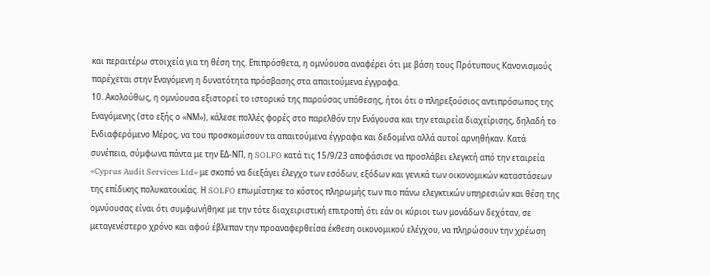και περαιτέρω στοιχεία για τη θέση της. Επιπρόσθετα, η ομνύουσα αναφέρει ότι με βάση τους Πρότυπους Κανονισμούς παρέχεται στην Εναγόμενη η δυνατότητα πρόσβασης στα απαιτούμενα έγγραφα.
10. Ακολούθως, η ομνύουσα εξιστορεί το ιστορικό της παρούσας υπόθεσης, ήτοι ότι ο πληρεξούσιος αντιπρόσωπος της Εναγόμενης (στο εξής ο «ΝΜ»), κάλεσε πολλές φορές στο παρελθόν την Ενάγουσα και την εταιρεία διαχείρισης, δηλαδή το Ενδιαφερόμενο Μέρος, να του προσκομίσουν τα απαιτούμενα έγγραφα και δεδομένα αλλά αυτοί αρνηθήκαν. Κατά συνέπεια, σύμφωνα πάντα με την ΕΔ-ΝΠ, η SOLFO κατά τις 15/9/23 αποφάσισε να προσλάβει ελεγκτή από την εταιρεία «Cyprus Audit Services Ltd» με σκοπό να διεξάγει έλεγχο των εσόδων, εξόδων και γενικά των οικονομικών καταστάσεων της επίδικης πολυκατοικίας. Η SOLFO επωμίστηκε το κόστος πληρωμής των πιο πάνω ελεγκτικών υπηρεσιών και θέση της ομνύουσας είναι ότι συμφωνήθηκε με την τότε διαχειριστική επιτροπή ότι εάν οι κύριοι των μονάδων δεχόταν, σε μεταγενέστερο χρόνο και αφού έβλεπαν την προαναφερθείσα έκθεση οικονομικού ελέγχου, να πληρώσουν την χρέωση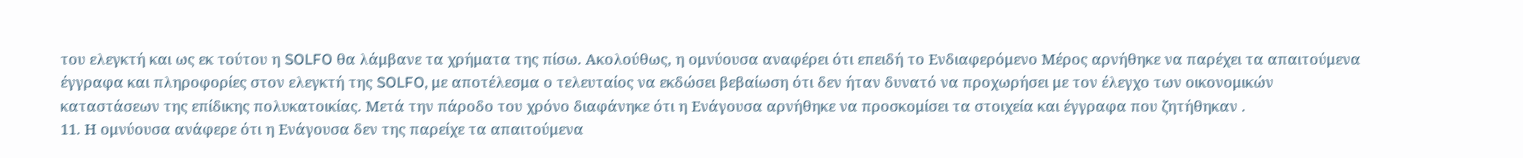του ελεγκτή και ως εκ τούτου η SOLFO θα λάμβανε τα χρήματα της πίσω. Ακολούθως, η ομνύουσα αναφέρει ότι επειδή το Ενδιαφερόμενο Μέρος αρνήθηκε να παρέχει τα απαιτούμενα έγγραφα και πληροφορίες στον ελεγκτή της SOLFO, με αποτέλεσμα ο τελευταίος να εκδώσει βεβαίωση ότι δεν ήταν δυνατό να προχωρήσει με τον έλεγχο των οικονομικών καταστάσεων της επίδικης πολυκατοικίας. Μετά την πάροδο του χρόνο διαφάνηκε ότι η Ενάγουσα αρνήθηκε να προσκομίσει τα στοιχεία και έγγραφα που ζητήθηκαν .
11. Η ομνύουσα ανάφερε ότι η Ενάγουσα δεν της παρείχε τα απαιτούμενα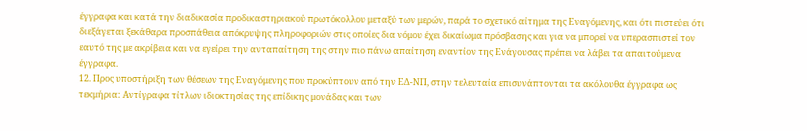έγγραφα και κατά την διαδικασία προδικαστηριακού πρωτόκολλου μεταξύ των μερών, παρά το σχετικό αίτημα της Εναγόμενης, και ότι πιστεύει ότι διεξάγεται ξεκάθαρα προσπάθεια απόκρυψης πληροφοριών στις οποίες δια νόμου έχει δικαίωμα πρόσβασης και για να μπορεί να υπερασπιστεί τον εαυτό της με ακρίβεια και να εγείρει την ανταπαίτηση της στην πιο πάνω απαίτηση εναντίον της Ενάγουσας πρέπει να λάβει τα απαιτούμενα έγγραφα.
12. Προς υποστήριξη των θέσεων της Εναγόμενης που προκύπτουν από την ΕΔ-ΝΠ, στην τελευταία επισυνάπτονται τα ακόλουθα έγγραφα ως τεκμήρια: Αντίγραφα τίτλων ιδιοκτησίας της επίδικης μονάδας και των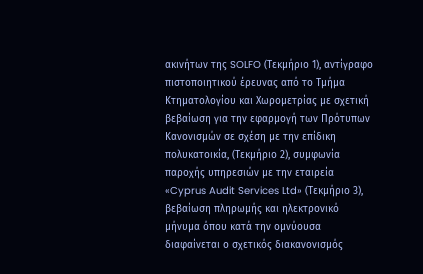ακινήτων της SOLFO (Τεκμήριο 1), αντίγραφο πιστοποιητικού έρευνας από το Τμήμα Κτηματολογίου και Χωρομετρίας με σχετική βεβαίωση για την εφαρμογή των Πρότυπων Κανονισμών σε σχέση με την επίδικη πολυκατοικία, (Τεκμήριο 2), συμφωνία παροχής υπηρεσιών με την εταιρεία «Cyprus Audit Services Ltd» (Τεκμήριο 3), βεβαίωση πληρωμής και ηλεκτρονικό μήνυμα όπου κατά την ομνύουσα διαφαίνεται ο σχετικός διακανονισμός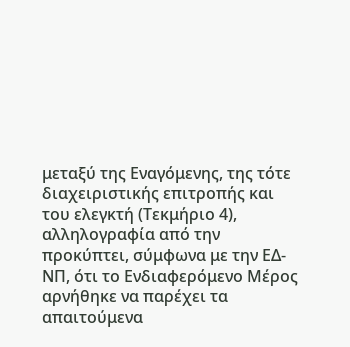μεταξύ της Εναγόμενης, της τότε διαχειριστικής επιτροπής και του ελεγκτή (Τεκμήριο 4), αλληλογραφία από την προκύπτει, σύμφωνα με την ΕΔ-ΝΠ, ότι το Ενδιαφερόμενο Μέρος αρνήθηκε να παρέχει τα απαιτούμενα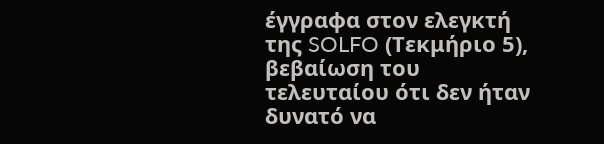έγγραφα στον ελεγκτή της SOLFO (Τεκμήριο 5), βεβαίωση του τελευταίου ότι δεν ήταν δυνατό να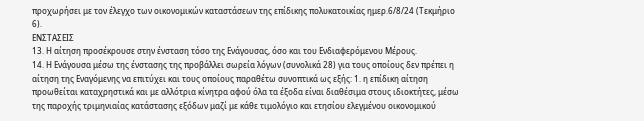προχωρήσει με τον έλεγχο των οικονομικών καταστάσεων της επίδικης πολυκατοικίας ημερ.6/8/24 (Τεκμήριο 6).
ΕΝΣΤΑΣΕΙΣ
13. Η αίτηση προσέκρουσε στην ένσταση τόσο της Ενάγουσας, όσο και του Ενδιαφερόμενου Μέρους.
14. Η Ενάγουσα μέσω της ένστασης της προβάλλει σωρεία λόγων (συνολικά 28) για τους οποίους δεν πρέπει η αίτηση της Εναγόμενης να επιτύχει και τους οποίους παραθέτω συνοπτικά ως εξής: 1. η επίδικη αίτηση προωθείται καταχρηστικά και με αλλότρια κίνητρα αφού όλα τα έξοδα είναι διαθέσιμα στους ιδιοκτήτες, μέσω της παροχής τριμηνιαίας κατάστασης εξόδων μαζί με κάθε τιμολόγιο και ετησίου ελεγμένου οικονομικού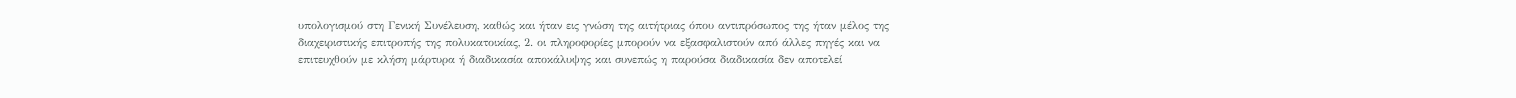υπολογισμού στη Γενική Συνέλευση, καθώς και ήταν εις γνώση της αιτήτριας όπου αντιπρόσωπος της ήταν μέλος της διαχειριστικής επιτροπής της πολυκατοικίας, 2. οι πληροφορίες μπορούν να εξασφαλιστούν από άλλες πηγές και να επιτευχθούν με κλήση μάρτυρα ή διαδικασία αποκάλυψης και συνεπώς η παρούσα διαδικασία δεν αποτελεί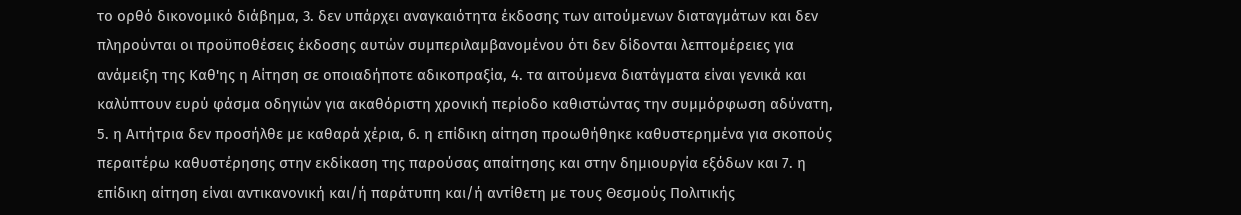το ορθό δικονομικό διάβημα, 3. δεν υπάρχει αναγκαιότητα έκδοσης των αιτούμενων διαταγμάτων και δεν πληρούνται οι προϋποθέσεις έκδοσης αυτών συμπεριλαμβανομένου ότι δεν δίδονται λεπτομέρειες για ανάμειξη της Καθ'ης η Αίτηση σε οποιαδήποτε αδικοπραξία, 4. τα αιτούμενα διατάγματα είναι γενικά και καλύπτουν ευρύ φάσμα οδηγιών για ακαθόριστη χρονική περίοδο καθιστώντας την συμμόρφωση αδύνατη, 5. η Αιτήτρια δεν προσήλθε με καθαρά χέρια, 6. η επίδικη αίτηση προωθήθηκε καθυστερημένα για σκοπούς περαιτέρω καθυστέρησης στην εκδίκαση της παρούσας απαίτησης και στην δημιουργία εξόδων και 7. η επίδικη αίτηση είναι αντικανονική και/ή παράτυπη και/ή αντίθετη με τους Θεσμούς Πολιτικής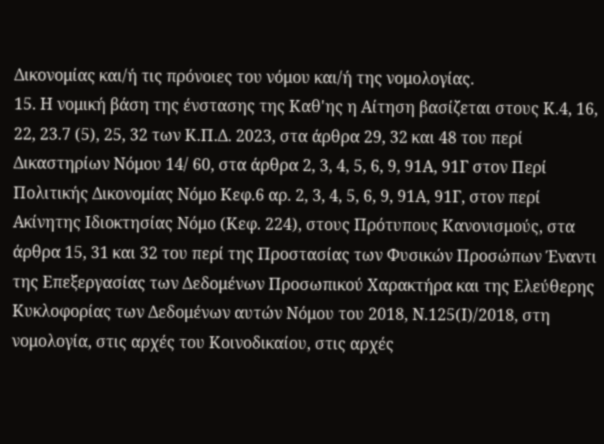Δικονομίας και/ή τις πρόνοιες του νόμου και/ή της νομολογίας.
15. Η νομική βάση της ένστασης της Καθ'ης η Αίτηση βασίζεται στους Κ.4, 16, 22, 23.7 (5), 25, 32 των Κ.Π.Δ. 2023, στα άρθρα 29, 32 και 48 του περί Δικαστηρίων Νόμου 14/ 60, στα άρθρα 2, 3, 4, 5, 6, 9, 91Α, 91Γ στον Περί Πολιτικής Δικονομίας Νόμο Κεφ.6 αρ. 2, 3, 4, 5, 6, 9, 91Α, 91Γ, στον περί Ακίνητης Ιδιοκτησίας Νόμο (Κεφ. 224), στους Πρότυπους Κανονισμούς, στα άρθρα 15, 31 και 32 του περί της Προστασίας των Φυσικών Προσώπων Έναντι της Επεξεργασίας των Δεδομένων Προσωπικού Χαρακτήρα και της Ελεύθερης Κυκλοφορίας των Δεδομένων αυτών Νόμου του 2018, Ν.125(Ι)/2018, στη νομολογία, στις αρχές του Κοινοδικαίου, στις αρχές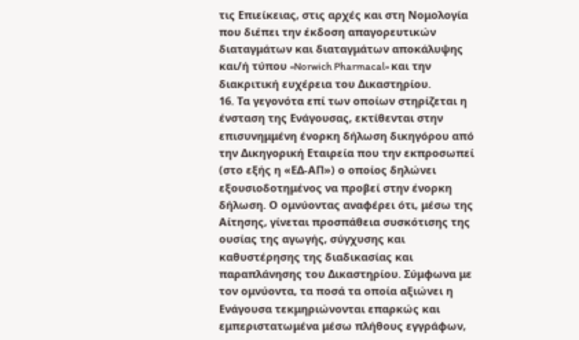τις Επιείκειας, στις αρχές και στη Νομολογία που διέπει την έκδοση απαγορευτικών διαταγμάτων και διαταγμάτων αποκάλυψης και/ή τύπου «Norwich Pharmacal» και την διακριτική ευχέρεια του Δικαστηρίου.
16. Τα γεγονότα επί των οποίων στηρίζεται η ένσταση της Ενάγουσας, εκτίθενται στην επισυνημμένη ένορκη δήλωση δικηγόρου από την Δικηγορική Εταιρεία που την εκπροσωπεί (στο εξής η «ΕΔ-ΑΠ») ο οποίος δηλώνει εξουσιοδοτημένος να προβεί στην ένορκη δήλωση. Ο ομνύοντας αναφέρει ότι, μέσω της Αίτησης, γίνεται προσπάθεια συσκότισης της ουσίας της αγωγής, σύγχυσης και καθυστέρησης της διαδικασίας και παραπλάνησης του Δικαστηρίου. Σύμφωνα με τον ομνύοντα, τα ποσά τα οποία αξιώνει η Ενάγουσα τεκμηριώνονται επαρκώς και εμπεριστατωμένα μέσω πλήθους εγγράφων,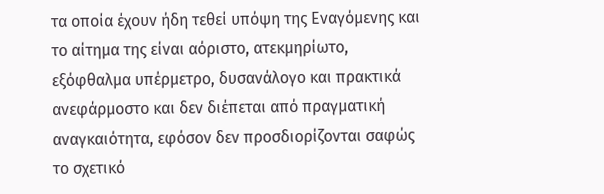τα οποία έχουν ήδη τεθεί υπόψη της Εναγόμενης και το αίτημα της είναι αόριστο, ατεκμηρίωτο, εξόφθαλμα υπέρμετρο, δυσανάλογο και πρακτικά ανεφάρμοστο και δεν διέπεται από πραγματική αναγκαιότητα, εφόσον δεν προσδιορίζονται σαφώς το σχετικό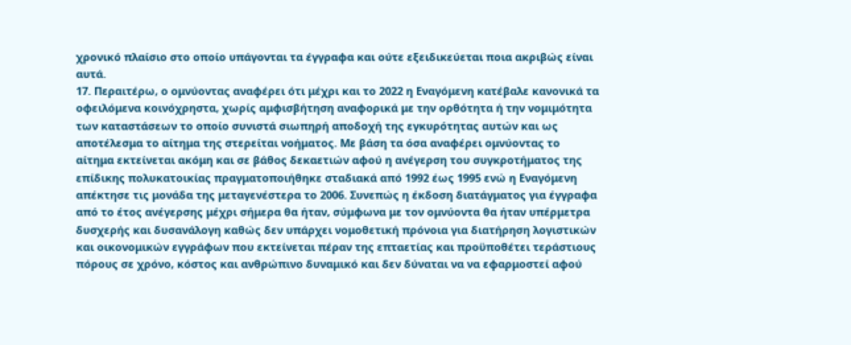χρονικό πλαίσιο στο οποίο υπάγονται τα έγγραφα και ούτε εξειδικεύεται ποια ακριβώς είναι αυτά.
17. Περαιτέρω, ο ομνύοντας αναφέρει ότι μέχρι και το 2022 η Εναγόμενη κατέβαλε κανονικά τα οφειλόμενα κοινόχρηστα, χωρίς αμφισβήτηση αναφορικά με την ορθότητα ή την νομιμότητα των καταστάσεων το οποίο συνιστά σιωπηρή αποδοχή της εγκυρότητας αυτών και ως αποτέλεσμα το αίτημα της στερείται νοήματος. Με βάση τα όσα αναφέρει ομνύοντας το αίτημα εκτείνεται ακόμη και σε βάθος δεκαετιών αφού η ανέγερση του συγκροτήματος της επίδικης πολυκατοικίας πραγματοποιήθηκε σταδιακά από 1992 έως 1995 ενώ η Εναγόμενη απέκτησε τις μονάδα της μεταγενέστερα το 2006. Συνεπώς η έκδοση διατάγματος για έγγραφα από το έτος ανέγερσης μέχρι σήμερα θα ήταν, σύμφωνα με τον ομνύοντα θα ήταν υπέρμετρα δυσχερής και δυσανάλογη καθώς δεν υπάρχει νομοθετική πρόνοια για διατήρηση λογιστικών και οικονομικών εγγράφων που εκτείνεται πέραν της επταετίας και προϋποθέτει τεράστιους πόρους σε χρόνο, κόστος και ανθρώπινο δυναμικό και δεν δύναται να να εφαρμοστεί αφού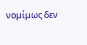νομίμως δεν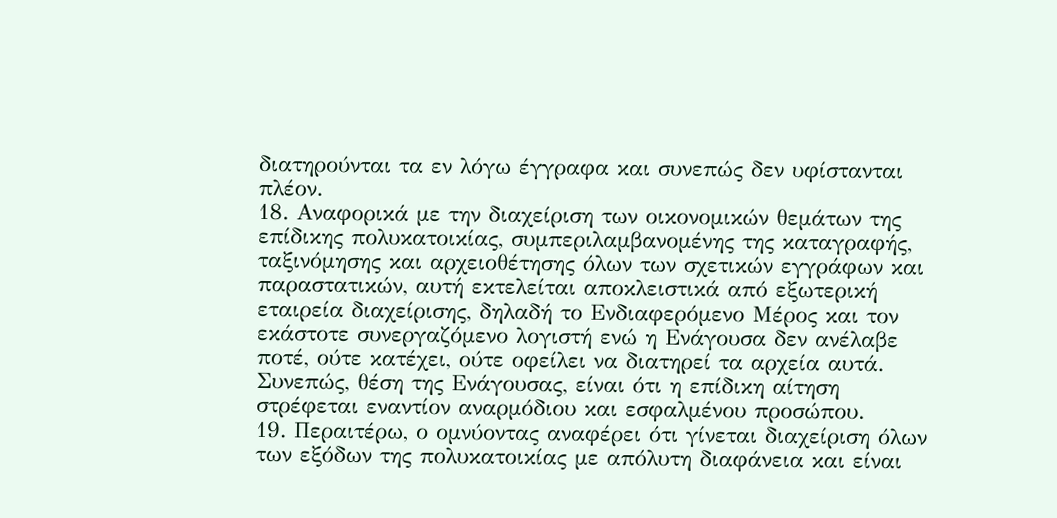διατηρούνται τα εν λόγω έγγραφα και συνεπώς δεν υφίστανται πλέον.
18. Αναφορικά με την διαχείριση των οικονομικών θεμάτων της επίδικης πολυκατοικίας, συμπεριλαμβανομένης της καταγραφής, ταξινόμησης και αρχειοθέτησης όλων των σχετικών εγγράφων και παραστατικών, αυτή εκτελείται αποκλειστικά από εξωτερική εταιρεία διαχείρισης, δηλαδή το Ενδιαφερόμενο Μέρος και τον εκάστοτε συνεργαζόμενο λογιστή ενώ η Ενάγουσα δεν ανέλαβε ποτέ, ούτε κατέχει, ούτε οφείλει να διατηρεί τα αρχεία αυτά. Συνεπώς, θέση της Ενάγουσας, είναι ότι η επίδικη αίτηση στρέφεται εναντίον αναρμόδιου και εσφαλμένου προσώπου.
19. Περαιτέρω, ο ομνύοντας αναφέρει ότι γίνεται διαχείριση όλων των εξόδων της πολυκατοικίας με απόλυτη διαφάνεια και είναι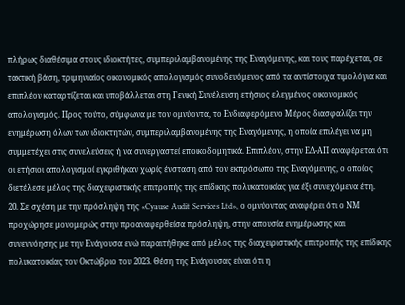πλήρως διαθέσιμα στους ιδιοκτήτες, συμπεριλαμβανομένης της Εναγόμενης, και τους παρέχεται, σε τακτική βάση, τριμηνιαίος οικονομικός απολογισμός συνοδευόμενος από τα αντίστοιχα τιμολόγια και επιπλέον καταρτίζεται και υποβάλλεται στη Γενική Συνέλευση ετήσιος ελεγμένος οικονομικός απολογισμός. Προς τούτο, σύμφωνα με τον ομνύοντα, το Ενδιαφερόμενο Μέρος διασφαλίζει την ενημέρωση όλων των ιδιοκτητών, συμπεριλαμβανομένης της Εναγόμενης, η οποία επιλέγει να μη συμμετέχει στις συνελεύσεις ή να συνεργαστεί εποικοδομητικά. Επιπλέον, στην ΕΔ-ΑΠ αναφέρεται ότι οι ετήσιοι απολογισμοί εγκριθήκαν χωρίς ένσταση από τον εκπρόσωπο της Εναγόμενης, ο οποίος διετέλεσε μέλος της διαχειριστικής επιτροπής της επίδικης πολυκατοικίας για έξι συνεχόμενα έτη.
20. Σε σχέση με την πρόσληψη της «Cyause Audit Services Ltd», ο ομνύοντας αναφέρει ότι ο ΝΜ προχώρησε μονομερώς στην προαναφερθείσα πρόσληψη, στην απουσία ενημέρωσης και συνεννόησης με την Ενάγουσα ενώ παραιτήθηκε από μέλος της διαχειριστικής επιτροπής της επίδικης πολυκατοικίας τον Οκτώβριο του 2023. Θέση της Ενάγουσας είναι ότι η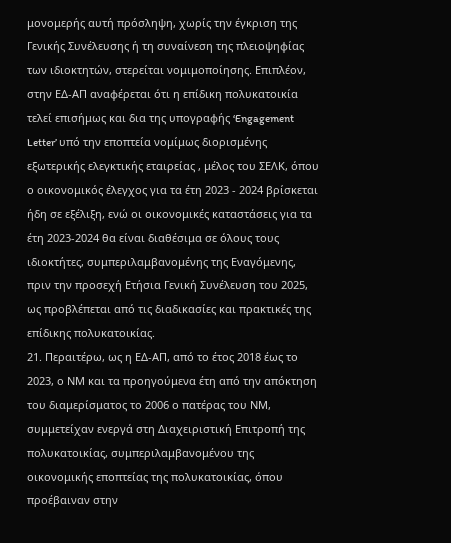μονομερής αυτή πρόσληψη, χωρίς την έγκριση της Γενικής Συνέλευσης ή τη συναίνεση της πλειοψηφίας των ιδιοκτητών, στερείται νομιμοποίησης. Επιπλέον, στην ΕΔ-ΑΠ αναφέρεται ότι η επίδικη πολυκατοικία τελεί επισήμως και δια της υπογραφής ‘Engagement Letter’ υπό την εποπτεία νομίμως διορισμένης εξωτερικής ελεγκτικής εταιρείας , μέλος του ΣΕΛΚ, όπου ο οικονομικός έλεγχος για τα έτη 2023 - 2024 βρίσκεται ήδη σε εξέλιξη, ενώ οι οικονομικές καταστάσεις για τα έτη 2023-2024 θα είναι διαθέσιμα σε όλους τους ιδιοκτήτες, συμπεριλαμβανομένης της Εναγόμενης, πριν την προσεχή Ετήσια Γενική Συνέλευση του 2025, ως προβλέπεται από τις διαδικασίες και πρακτικές της επίδικης πολυκατοικίας.
21. Περαιτέρω, ως η ΕΔ-ΑΠ, από το έτος 2018 έως το 2023, ο ΝΜ και τα προηγούμενα έτη από την απόκτηση του διαμερίσματος το 2006 ο πατέρας του ΝΜ, συμμετείχαν ενεργά στη Διαχειριστική Επιτροπή της πολυκατοικίας, συμπεριλαμβανομένου της οικονομικής εποπτείας της πολυκατοικίας, όπου προέβαιναν στην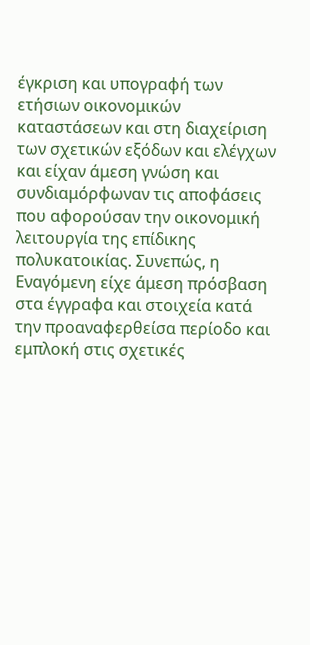έγκριση και υπογραφή των ετήσιων οικονομικών καταστάσεων και στη διαχείριση των σχετικών εξόδων και ελέγχων και είχαν άμεση γνώση και συνδιαμόρφωναν τις αποφάσεις που αφορούσαν την οικονομική λειτουργία της επίδικης πολυκατοικίας. Συνεπώς, η Εναγόμενη είχε άμεση πρόσβαση στα έγγραφα και στοιχεία κατά την προαναφερθείσα περίοδο και εμπλοκή στις σχετικές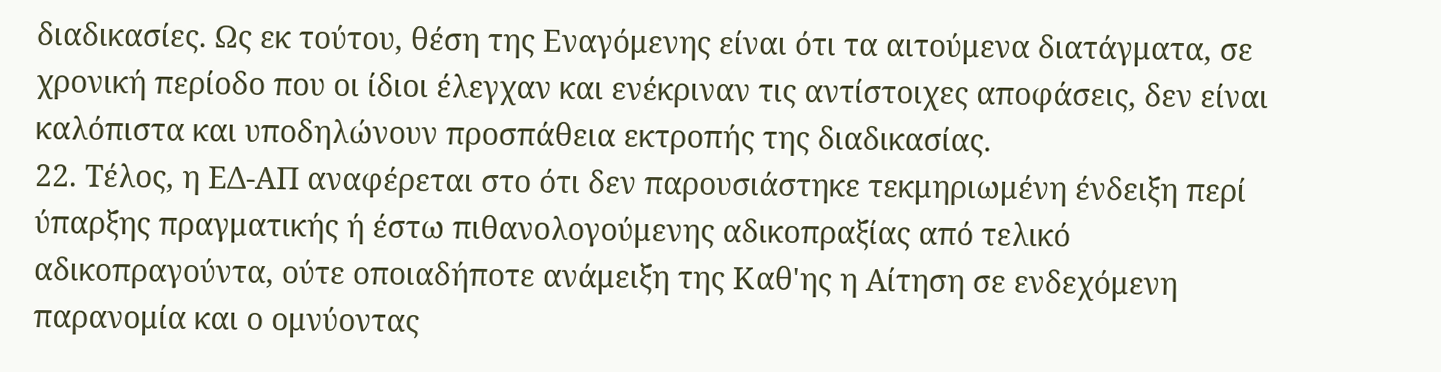διαδικασίες. Ως εκ τούτου, θέση της Εναγόμενης είναι ότι τα αιτούμενα διατάγματα, σε χρονική περίοδο που οι ίδιοι έλεγχαν και ενέκριναν τις αντίστοιχες αποφάσεις, δεν είναι καλόπιστα και υποδηλώνουν προσπάθεια εκτροπής της διαδικασίας.
22. Τέλος, η ΕΔ-ΑΠ αναφέρεται στο ότι δεν παρουσιάστηκε τεκμηριωμένη ένδειξη περί ύπαρξης πραγματικής ή έστω πιθανολογούμενης αδικοπραξίας από τελικό αδικοπραγούντα, ούτε οποιαδήποτε ανάμειξη της Καθ'ης η Αίτηση σε ενδεχόμενη παρανομία και ο ομνύοντας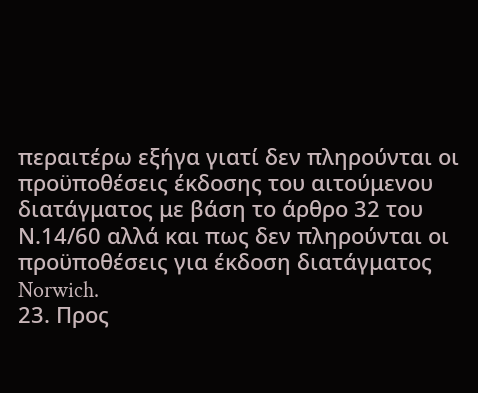περαιτέρω εξήγα γιατί δεν πληρούνται οι προϋποθέσεις έκδοσης του αιτούμενου διατάγματος με βάση το άρθρο 32 του Ν.14/60 αλλά και πως δεν πληρούνται οι προϋποθέσεις για έκδοση διατάγματος Norwich.
23. Προς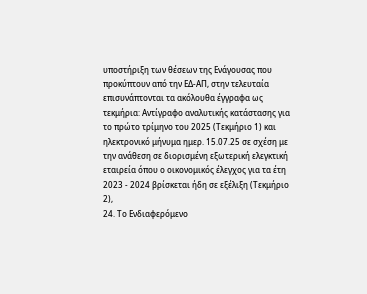υποστήριξη των θέσεων της Ενάγουσας που προκύπτουν από την ΕΔ-ΑΠ, στην τελευταία επισυνάπτονται τα ακόλουθα έγγραφα ως τεκμήρια: Αντίγραφο αναλυτικής κατάστασης για το πρώτο τρίμηνο του 2025 (Τεκμήριο 1) και ηλεκτρονικό μήνυμα ημερ. 15.07.25 σε σχέση με την ανάθεση σε διορισμένη εξωτερική ελεγκτική εταιρεία όπου ο οικονομικός έλεγχος για τα έτη 2023 - 2024 βρίσκεται ήδη σε εξέλιξη (Τεκμήριο 2),
24. Το Ενδιαφερόμενο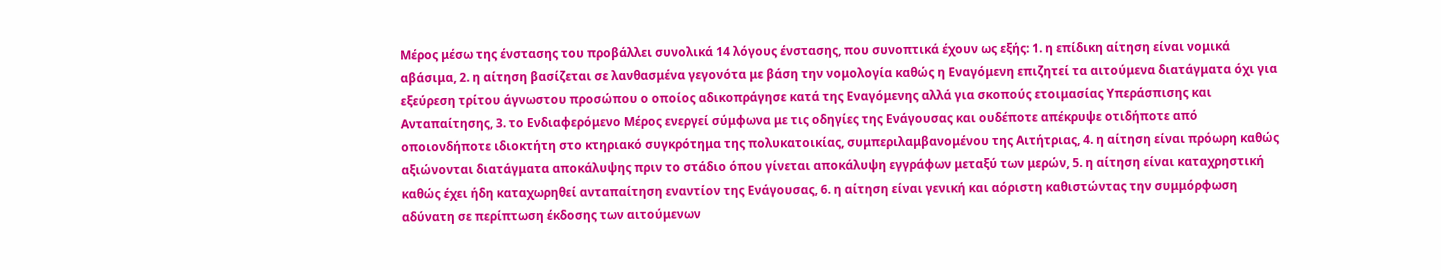Μέρος μέσω της ένστασης του προβάλλει συνολικά 14 λόγους ένστασης, που συνοπτικά έχουν ως εξής: 1. η επίδικη αίτηση είναι νομικά αβάσιμα, 2. η αίτηση βασίζεται σε λανθασμένα γεγονότα με βάση την νομολογία καθώς η Εναγόμενη επιζητεί τα αιτούμενα διατάγματα όχι για εξεύρεση τρίτου άγνωστου προσώπου ο οποίος αδικοπράγησε κατά της Εναγόμενης αλλά για σκοπούς ετοιμασίας Υπεράσπισης και Ανταπαίτησης, 3. το Ενδιαφερόμενο Μέρος ενεργεί σύμφωνα με τις οδηγίες της Ενάγουσας και ουδέποτε απέκρυψε οτιδήποτε από οποιονδήποτε ιδιοκτήτη στο κτηριακό συγκρότημα της πολυκατοικίας, συμπεριλαμβανομένου της Αιτήτριας, 4. η αίτηση είναι πρόωρη καθώς αξιώνονται διατάγματα αποκάλυψης πριν το στάδιο όπου γίνεται αποκάλυψη εγγράφων μεταξύ των μερών, 5. η αίτηση είναι καταχρηστική καθώς έχει ήδη καταχωρηθεί ανταπαίτηση εναντίον της Ενάγουσας, 6. η αίτηση είναι γενική και αόριστη καθιστώντας την συμμόρφωση αδύνατη σε περίπτωση έκδοσης των αιτούμενων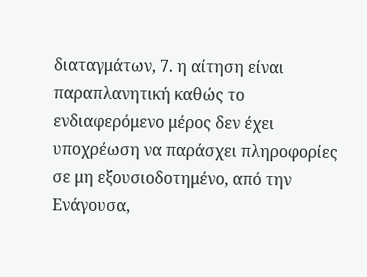διαταγμάτων, 7. η αίτηση είναι παραπλανητική καθώς το ενδιαφερόμενο μέρος δεν έχει υποχρέωση να παράσχει πληροφορίες σε μη εξουσιοδοτημένο, από την Ενάγουσα,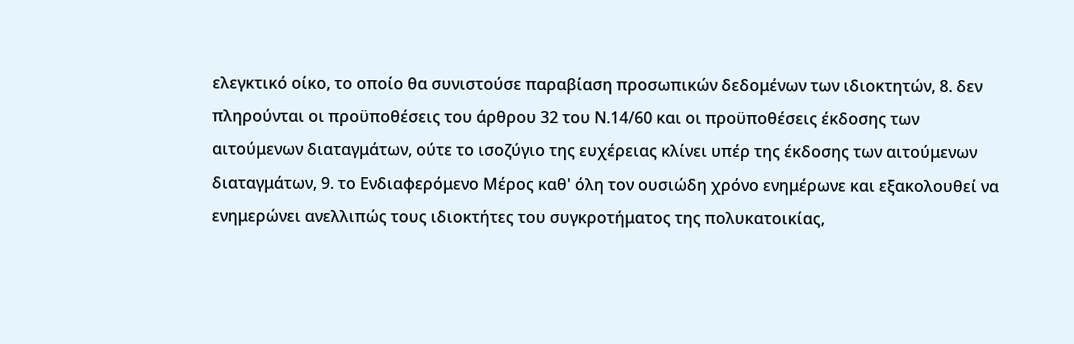ελεγκτικό οίκο, το οποίο θα συνιστούσε παραβίαση προσωπικών δεδομένων των ιδιοκτητών, 8. δεν πληρούνται οι προϋποθέσεις του άρθρου 32 του Ν.14/60 και οι προϋποθέσεις έκδοσης των αιτούμενων διαταγμάτων, ούτε το ισοζύγιο της ευχέρειας κλίνει υπέρ της έκδοσης των αιτούμενων διαταγμάτων, 9. το Ενδιαφερόμενο Μέρος καθ' όλη τον ουσιώδη χρόνο ενημέρωνε και εξακολουθεί να ενημερώνει ανελλιπώς τους ιδιοκτήτες του συγκροτήματος της πολυκατοικίας,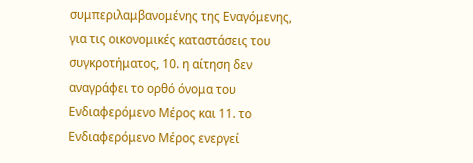συμπεριλαμβανομένης της Εναγόμενης, για τις οικονομικές καταστάσεις του συγκροτήματος, 10. η αίτηση δεν αναγράφει το ορθό όνομα του Ενδιαφερόμενο Μέρος και 11. το Ενδιαφερόμενο Μέρος ενεργεί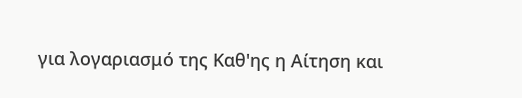για λογαριασμό της Καθ'ης η Αίτηση και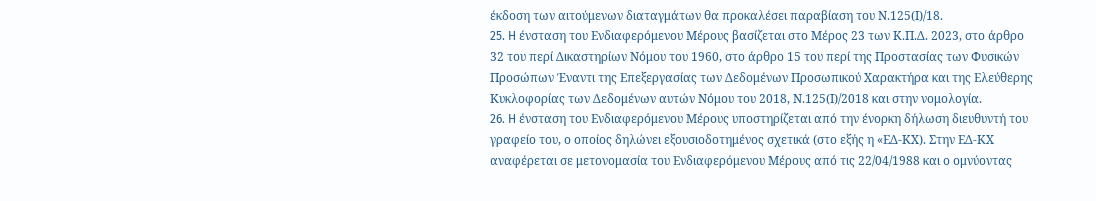έκδοση των αιτούμενων διαταγμάτων θα προκαλέσει παραβίαση του Ν.125(Ι)/18.
25. H ένσταση του Ενδιαφερόμενου Μέρους βασίζεται στο Μέρος 23 των Κ.Π.Δ. 2023, στο άρθρο 32 του περί Δικαστηρίων Νόμου του 1960, στο άρθρο 15 του περί της Προστασίας των Φυσικών Προσώπων Έναντι της Επεξεργασίας των Δεδομένων Προσωπικού Χαρακτήρα και της Ελεύθερης Κυκλοφορίας των Δεδομένων αυτών Νόμου του 2018, Ν.125(Ι)/2018 και στην νομολογία.
26. H ένσταση του Ενδιαφερόμενου Μέρους υποστηρίζεται από την ένορκη δήλωση διευθυντή του γραφείο του, ο οποίος δηλώνει εξουσιοδοτημένος σχετικά (στο εξής η «ΕΔ-ΚΧ). Στην ΕΔ-ΚΧ αναφέρεται σε μετονομασία του Ενδιαφερόμενου Μέρους από τις 22/04/1988 και ο ομνύοντας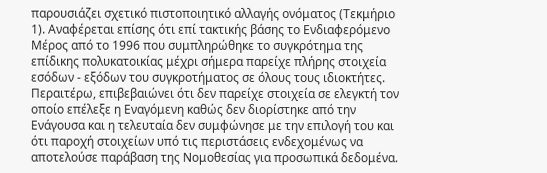παρουσιάζει σχετικό πιστοποιητικό αλλαγής ονόματος (Τεκμήριο 1). Αναφέρεται επίσης ότι επί τακτικής βάσης το Ενδιαφερόμενο Μέρος από το 1996 που συμπληρώθηκε το συγκρότημα της επίδικης πολυκατοικίας μέχρι σήμερα παρείχε πλήρης στοιχεία εσόδων - εξόδων του συγκροτήματος σε όλους τους ιδιοκτήτες. Περαιτέρω, επιβεβαιώνει ότι δεν παρείχε στοιχεία σε ελεγκτή τον οποίο επέλεξε η Εναγόμενη καθώς δεν διορίστηκε από την Ενάγουσα και η τελευταία δεν συμφώνησε με την επιλογή του και ότι παροχή στοιχείων υπό τις περιστάσεις ενδεχομένως να αποτελούσε παράβαση της Νομοθεσίας για προσωπικά δεδομένα.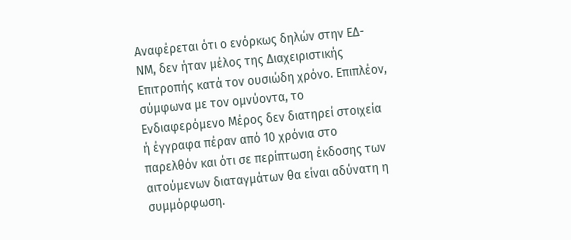Αναφέρεται ότι ο ενόρκως δηλών στην ΕΔ-ΝΜ, δεν ήταν μέλος της Διαχειριστικής Επιτροπής κατά τον ουσιώδη χρόνο. Επιπλέον, σύμφωνα με τον ομνύοντα, το Ενδιαφερόμενο Μέρος δεν διατηρεί στοιχεία ή έγγραφα πέραν από 10 χρόνια στο παρελθόν και ότι σε περίπτωση έκδοσης των αιτούμενων διαταγμάτων θα είναι αδύνατη η συμμόρφωση.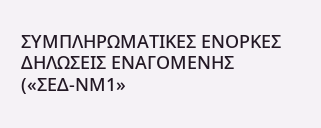ΣΥΜΠΛΗΡΩΜΑΤΙΚΕΣ ΕΝΟΡΚΕΣ ΔΗΛΩΣΕΙΣ ΕΝΑΓΟΜΕΝΗΣ
(«ΣΕΔ-ΝΜ1»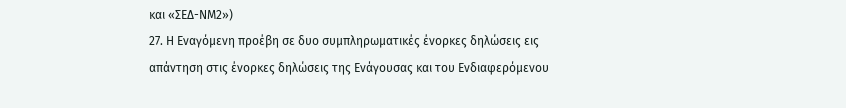και «ΣΕΔ-ΝΜ2»)
27. Η Εναγόμενη προέβη σε δυο συμπληρωματικές ένορκες δηλώσεις εις απάντηση στις ένορκες δηλώσεις της Ενάγουσας και του Ενδιαφερόμενου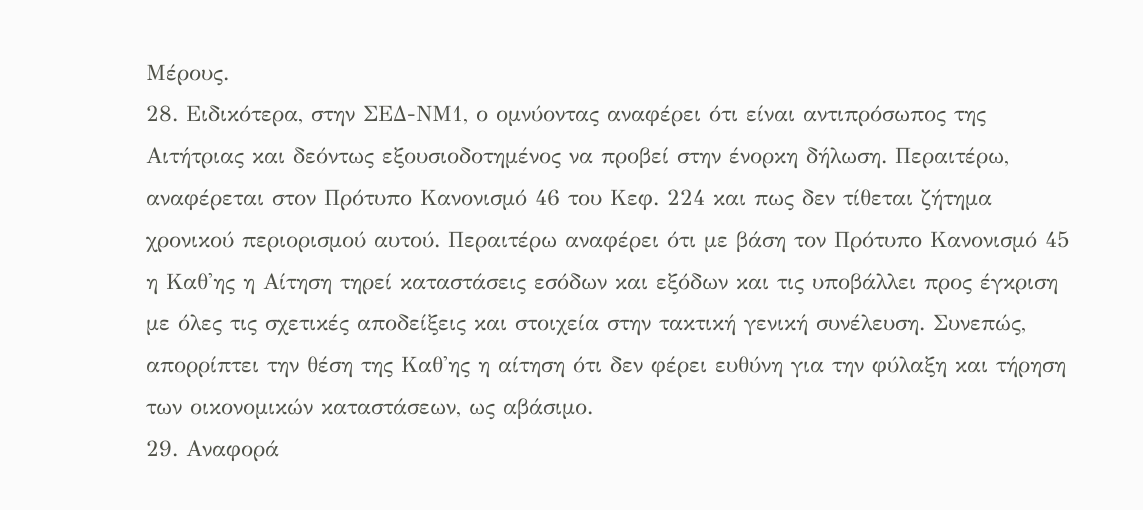Μέρους.
28. Ειδικότερα, στην ΣΕΔ-ΝΜ1, ο ομνύοντας αναφέρει ότι είναι αντιπρόσωπος της Αιτήτριας και δεόντως εξουσιοδοτημένος να προβεί στην ένορκη δήλωση. Περαιτέρω, αναφέρεται στον Πρότυπο Κανονισμό 46 του Κεφ. 224 και πως δεν τίθεται ζήτημα χρονικού περιορισμού αυτού. Περαιτέρω αναφέρει ότι με βάση τον Πρότυπο Κανονισμό 45 η Καθ'ης η Αίτηση τηρεί καταστάσεις εσόδων και εξόδων και τις υποβάλλει προς έγκριση με όλες τις σχετικές αποδείξεις και στοιχεία στην τακτική γενική συνέλευση. Συνεπώς, απορρίπτει την θέση της Καθ'ης η αίτηση ότι δεν φέρει ευθύνη για την φύλαξη και τήρηση των οικονομικών καταστάσεων, ως αβάσιμο.
29. Αναφορά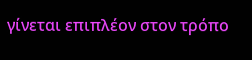γίνεται επιπλέον στον τρόπο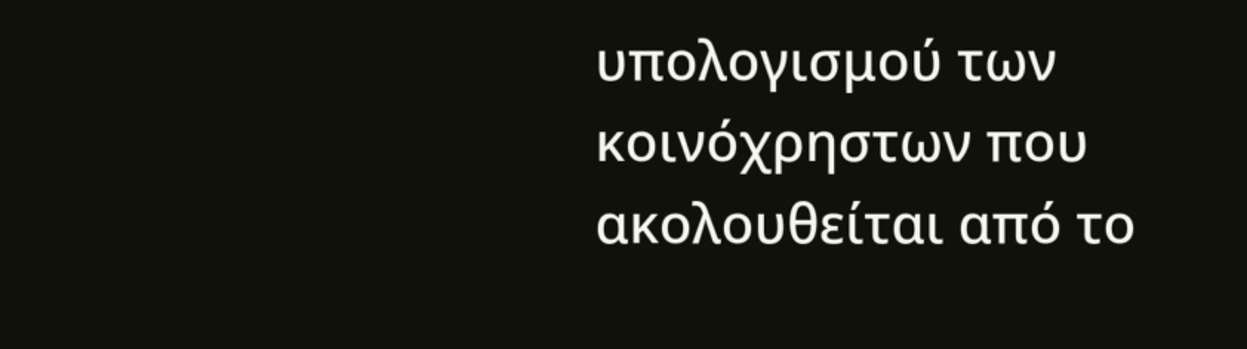υπολογισμού των κοινόχρηστων που ακολουθείται από το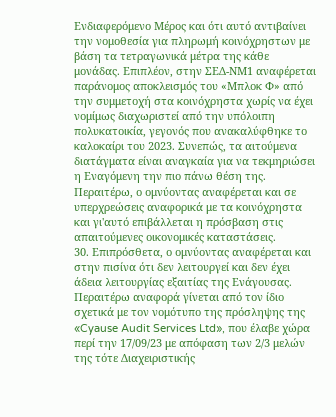Ενδιαφερόμενο Μέρος και ότι αυτό αντιβαίνει την νομοθεσία για πληρωμή κοινόχρηστων με βάση τα τετραγωνικά μέτρα της κάθε μονάδας. Επιπλέον, στην ΣΕΔ-ΝΜ1 αναφέρεται παράνομος αποκλεισμός του «Μπλοκ Φ» από την συμμετοχή στα κοινόχρηστα χωρίς να έχει νομίμως διαχωριστεί από την υπόλοιπη πολυκατοικία, γεγονός που ανακαλύφθηκε το καλοκαίρι του 2023. Συνεπώς, τα αιτούμενα διατάγματα είναι αναγκαία για να τεκμηριώσει η Εναγόμενη την πιο πάνω θέση της. Περαιτέρω, ο ομνύοντας αναφέρεται και σε υπερχρεώσεις αναφορικά με τα κοινόχρηστα και γι'αυτό επιβάλλεται η πρόσβαση στις απαιτούμενες οικονομικές καταστάσεις.
30. Επιπρόσθετα, ο ομνύοντας αναφέρεται και στην πισίνα ότι δεν λειτουργεί και δεν έχει άδεια λειτουργίας εξαιτίας της Ενάγουσας. Περαιτέρω αναφορά γίνεται από τον ίδιο σχετικά με τον νομότυπο της πρόσληψης της «Cyause Audit Services Ltd», που έλαβε χώρα περί την 17/09/23 με απόφαση των 2/3 μελών της τότε Διαχειριστικής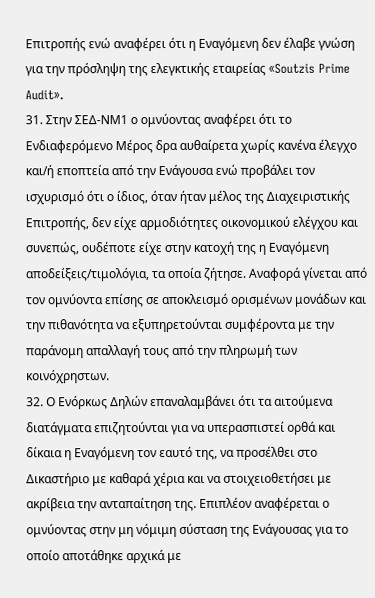Επιτροπής ενώ αναφέρει ότι η Εναγόμενη δεν έλαβε γνώση για την πρόσληψη της ελεγκτικής εταιρείας «Soutzis Prime Audit».
31. Στην ΣΕΔ-ΝΜ1 ο ομνύοντας αναφέρει ότι το Ενδιαφερόμενο Μέρος δρα αυθαίρετα χωρίς κανένα έλεγχο και/ή εποπτεία από την Ενάγουσα ενώ προβάλει τον ισχυρισμό ότι ο ίδιος, όταν ήταν μέλος της Διαχειριστικής Επιτροπής, δεν είχε αρμοδιότητες οικονομικού ελέγχου και συνεπώς, ουδέποτε είχε στην κατοχή της η Εναγόμενη αποδείξεις/τιμολόγια, τα οποία ζήτησε. Αναφορά γίνεται από τον ομνύοντα επίσης σε αποκλεισμό ορισμένων μονάδων και την πιθανότητα να εξυπηρετούνται συμφέροντα με την παράνομη απαλλαγή τους από την πληρωμή των κοινόχρηστων.
32. Ο Ενόρκως Δηλών επαναλαμβάνει ότι τα αιτούμενα διατάγματα επιζητούνται για να υπερασπιστεί ορθά και δίκαια η Εναγόμενη τον εαυτό της, να προσέλθει στο Δικαστήριο με καθαρά χέρια και να στοιχειοθετήσει με ακρίβεια την ανταπαίτηση της. Επιπλέον αναφέρεται ο ομνύοντας στην μη νόμιμη σύσταση της Ενάγουσας για το οποίο αποτάθηκε αρχικά με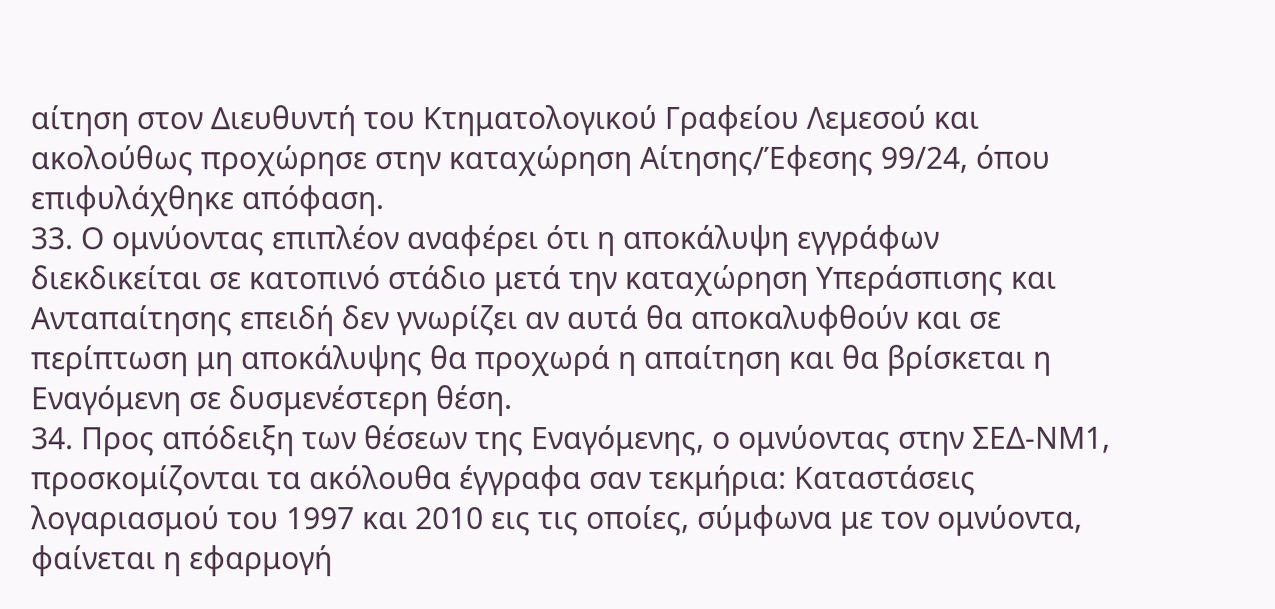αίτηση στον Διευθυντή του Κτηματολογικού Γραφείου Λεμεσού και ακολούθως προχώρησε στην καταχώρηση Αίτησης/Έφεσης 99/24, όπου επιφυλάχθηκε απόφαση.
33. Ο ομνύοντας επιπλέον αναφέρει ότι η αποκάλυψη εγγράφων διεκδικείται σε κατοπινό στάδιο μετά την καταχώρηση Υπεράσπισης και Ανταπαίτησης επειδή δεν γνωρίζει αν αυτά θα αποκαλυφθούν και σε περίπτωση μη αποκάλυψης θα προχωρά η απαίτηση και θα βρίσκεται η Εναγόμενη σε δυσμενέστερη θέση.
34. Προς απόδειξη των θέσεων της Εναγόμενης, ο ομνύοντας στην ΣΕΔ-ΝΜ1, προσκομίζονται τα ακόλουθα έγγραφα σαν τεκμήρια: Καταστάσεις λογαριασμού του 1997 και 2010 εις τις οποίες, σύμφωνα με τον ομνύοντα, φαίνεται η εφαρμογή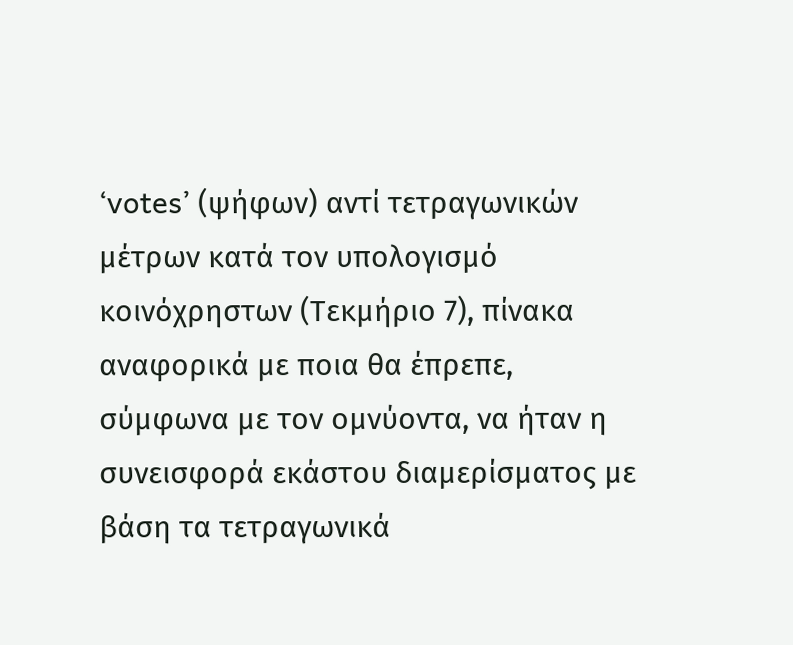‘votes’ (ψήφων) αντί τετραγωνικών μέτρων κατά τον υπολογισμό κοινόχρηστων (Τεκμήριο 7), πίνακα αναφορικά με ποια θα έπρεπε, σύμφωνα με τον ομνύοντα, να ήταν η συνεισφορά εκάστου διαμερίσματος με βάση τα τετραγωνικά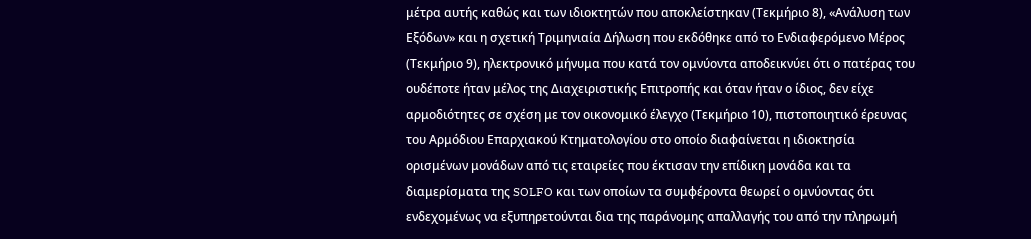μέτρα αυτής καθώς και των ιδιοκτητών που αποκλείστηκαν (Τεκμήριο 8), «Ανάλυση των Εξόδων» και η σχετική Τριμηνιαία Δήλωση που εκδόθηκε από το Ενδιαφερόμενο Μέρος (Τεκμήριο 9), ηλεκτρονικό μήνυμα που κατά τον ομνύοντα αποδεικνύει ότι ο πατέρας του ουδέποτε ήταν μέλος της Διαχειριστικής Επιτροπής και όταν ήταν ο ίδιος, δεν είχε αρμοδιότητες σε σχέση με τον οικονομικό έλεγχο (Τεκμήριο 10), πιστοποιητικό έρευνας του Αρμόδιου Επαρχιακού Κτηματολογίου στο οποίο διαφαίνεται η ιδιοκτησία ορισμένων μονάδων από τις εταιρείες που έκτισαν την επίδικη μονάδα και τα διαμερίσματα της SOLFO και των οποίων τα συμφέροντα θεωρεί ο ομνύοντας ότι ενδεχομένως να εξυπηρετούνται δια της παράνομης απαλλαγής του από την πληρωμή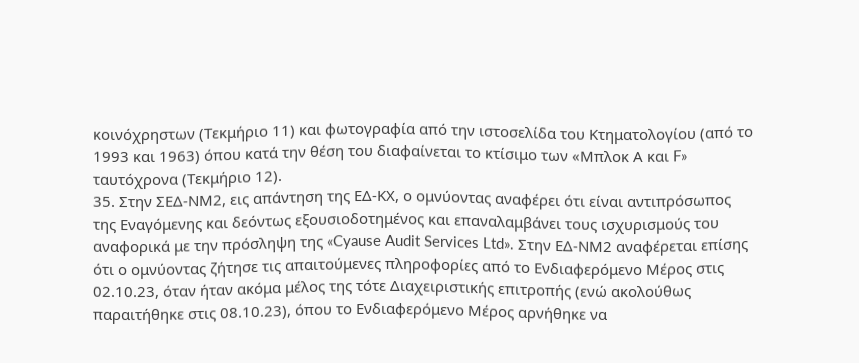κοινόχρηστων (Τεκμήριο 11) και φωτογραφία από την ιστοσελίδα του Κτηματολογίου (από το 1993 και 1963) όπου κατά την θέση του διαφαίνεται το κτίσιμο των «Μπλοκ Α και F» ταυτόχρονα (Τεκμήριο 12).
35. Στην ΣΕΔ-ΝΜ2, εις απάντηση της ΕΔ-ΚΧ, ο ομνύοντας αναφέρει ότι είναι αντιπρόσωπος της Εναγόμενης και δεόντως εξουσιοδοτημένος και επαναλαμβάνει τους ισχυρισμούς του αναφορικά με την πρόσληψη της «Cyause Audit Services Ltd». Στην ΕΔ-ΝΜ2 αναφέρεται επίσης ότι ο ομνύοντας ζήτησε τις απαιτούμενες πληροφορίες από το Ενδιαφερόμενο Μέρος στις 02.10.23, όταν ήταν ακόμα μέλος της τότε Διαχειριστικής επιτροπής (ενώ ακολούθως παραιτήθηκε στις 08.10.23), όπου το Ενδιαφερόμενο Μέρος αρνήθηκε να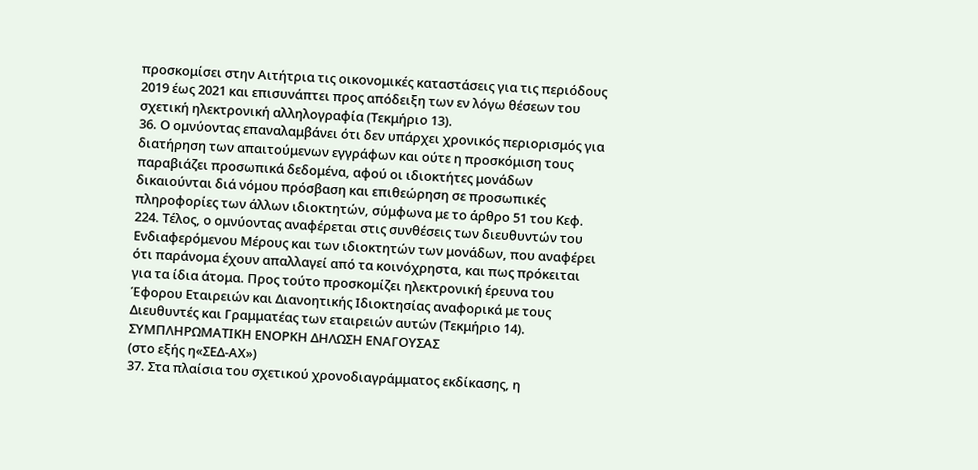προσκομίσει στην Αιτήτρια τις οικονομικές καταστάσεις για τις περιόδους 2019 έως 2021 και επισυνάπτει προς απόδειξη των εν λόγω θέσεων του σχετική ηλεκτρονική αλληλογραφία (Τεκμήριο 13).
36. Ο ομνύοντας επαναλαμβάνει ότι δεν υπάρχει χρονικός περιορισμός για διατήρηση των απαιτούμενων εγγράφων και ούτε η προσκόμιση τους παραβιάζει προσωπικά δεδομένα, αφού οι ιδιοκτήτες μονάδων δικαιούνται διά νόμου πρόσβαση και επιθεώρηση σε προσωπικές πληροφορίες των άλλων ιδιοκτητών, σύμφωνα με το άρθρο 51 του Κεφ. 224. Τέλος, ο ομνύοντας αναφέρεται στις συνθέσεις των διευθυντών του Ενδιαφερόμενου Μέρους και των ιδιοκτητών των μονάδων, που αναφέρει ότι παράνομα έχουν απαλλαγεί από τα κοινόχρηστα, και πως πρόκειται για τα ίδια άτομα. Προς τούτο προσκομίζει ηλεκτρονική έρευνα του Έφορου Εταιρειών και Διανοητικής Ιδιοκτησίας αναφορικά με τους Διευθυντές και Γραμματέας των εταιρειών αυτών (Τεκμήριο 14).
ΣΥΜΠΛΗΡΩΜΑΤΙΚΗ ΕΝΟΡΚΗ ΔΗΛΩΣΗ ΕΝΑΓΟΥΣΑΣ
(στο εξής η«ΣΕΔ-ΑΧ»)
37. Στα πλαίσια του σχετικού χρονοδιαγράμματος εκδίκασης, η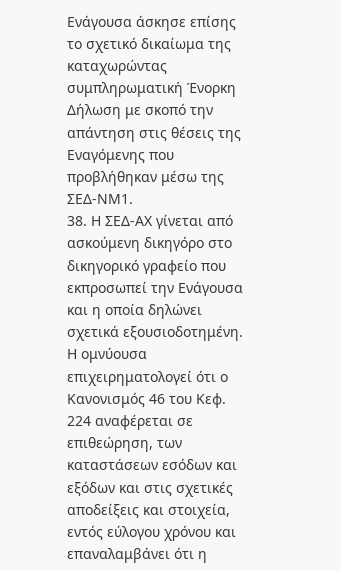Ενάγουσα άσκησε επίσης το σχετικό δικαίωμα της καταχωρώντας συμπληρωματική Ένορκη Δήλωση με σκοπό την απάντηση στις θέσεις της Εναγόμενης που προβλήθηκαν μέσω της ΣΕΔ-ΝΜ1.
38. Η ΣΕΔ-ΑΧ γίνεται από ασκούμενη δικηγόρο στο δικηγορικό γραφείο που εκπροσωπεί την Ενάγουσα και η οποία δηλώνει σχετικά εξουσιοδοτημένη. Η ομνύουσα επιχειρηματολογεί ότι ο Κανονισμός 46 του Κεφ. 224 αναφέρεται σε επιθεώρηση, των καταστάσεων εσόδων και εξόδων και στις σχετικές αποδείξεις και στοιχεία, εντός εύλογου χρόνου και επαναλαμβάνει ότι η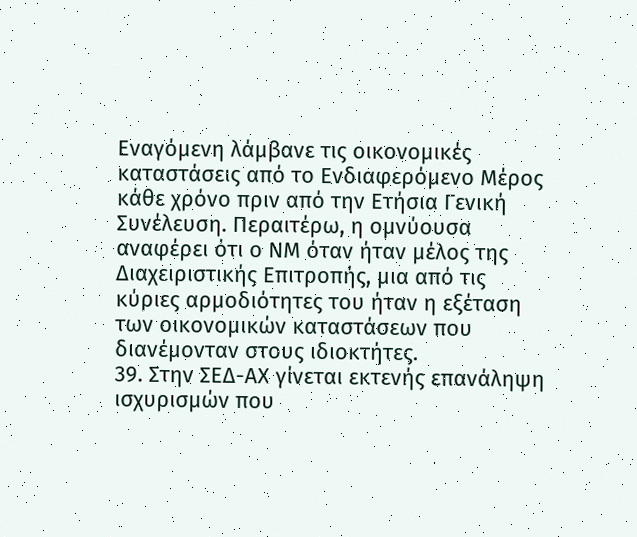Εναγόμενη λάμβανε τις οικονομικές καταστάσεις από το Ενδιαφερόμενο Μέρος κάθε χρόνο πριν από την Ετήσια Γενική Συνέλευση. Περαιτέρω, η ομνύουσα αναφέρει ότι ο ΝΜ όταν ήταν μέλος της Διαχειριστικής Επιτροπής, μια από τις κύριες αρμοδιότητες του ήταν η εξέταση των οικονομικών καταστάσεων που διανέμονταν στους ιδιοκτήτες.
39. Στην ΣΕΔ-ΑΧ γίνεται εκτενής επανάληψη ισχυρισμών που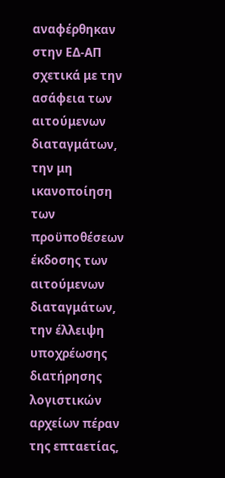αναφέρθηκαν στην ΕΔ-ΑΠ σχετικά με την ασάφεια των αιτούμενων διαταγμάτων, την μη ικανοποίηση των προϋποθέσεων έκδοσης των αιτούμενων διαταγμάτων, την έλλειψη υποχρέωσης διατήρησης λογιστικών αρχείων πέραν της επταετίας,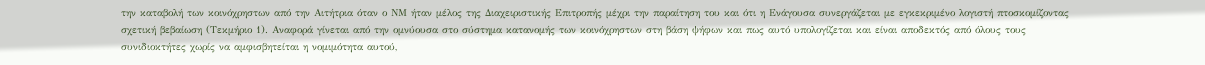την καταβολή των κοινόχρηστων από την Αιτήτρια όταν ο ΝΜ ήταν μέλος της Διαχειριστικής Επιτροπής μέχρι την παραίτηση του και ότι η Ενάγουσα συνεργάζεται με εγκεκριμένο λογιστή πτοσκομίζοντας σχετική βεβαίωση (Τεκμήριο 1). Αναφορά γίνεται από την ομνύουσα στο σύστημα κατανομής των κοινόχρηστων στη βάση ψήφων και πως αυτό υπολογίζεται και είναι αποδεκτός από όλους τους συνιδιοκτήτες χωρίς να αμφισβητείται η νομιμότητα αυτού,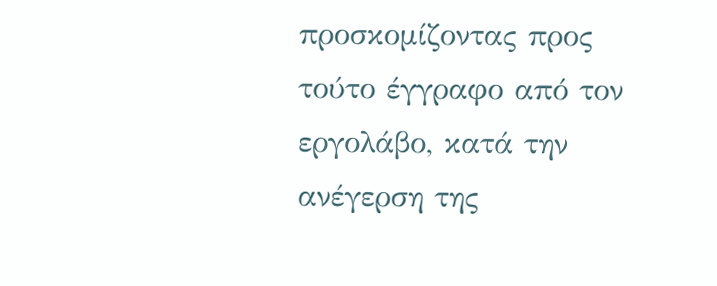προσκομίζοντας προς τούτο έγγραφο από τον εργολάβο, κατά την ανέγερση της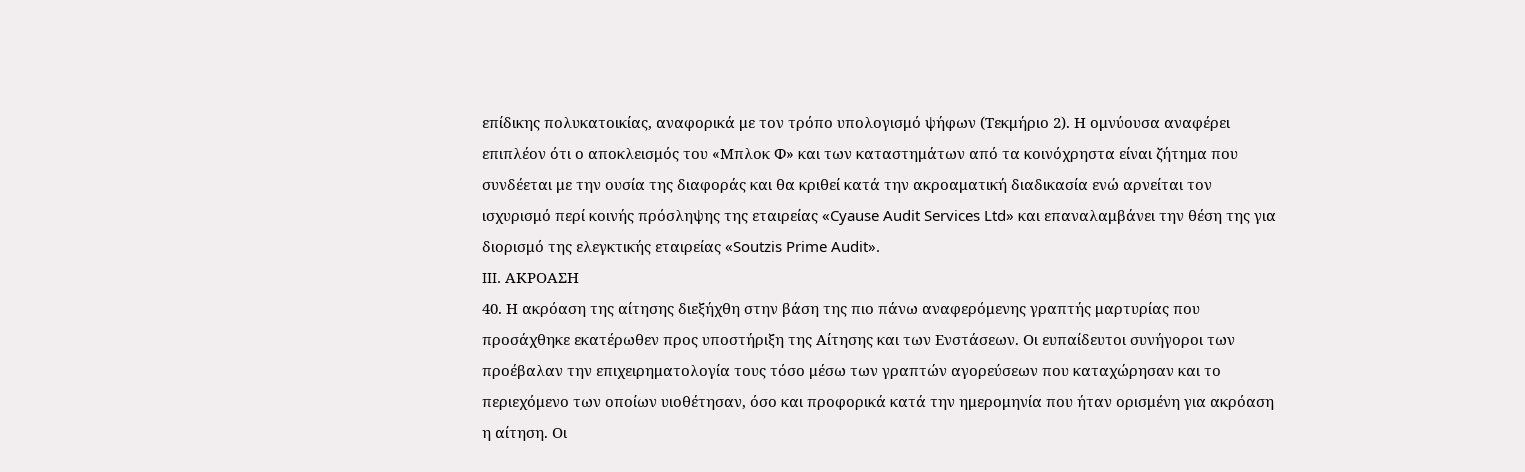επίδικης πολυκατοικίας, αναφορικά με τον τρόπο υπολογισμό ψήφων (Τεκμήριο 2). Η ομνύουσα αναφέρει επιπλέον ότι ο αποκλεισμός του «Μπλοκ Φ» και των καταστημάτων από τα κοινόχρηστα είναι ζήτημα που συνδέεται με την ουσία της διαφοράς και θα κριθεί κατά την ακροαματική διαδικασία ενώ αρνείται τον ισχυρισμό περί κοινής πρόσληψης της εταιρείας «Cyause Audit Services Ltd» και επαναλαμβάνει την θέση της για διορισμό της ελεγκτικής εταιρείας «Soutzis Prime Audit».
III. ΑΚΡΟΑΣΗ
40. Η ακρόαση της αίτησης διεξήχθη στην βάση της πιο πάνω αναφερόμενης γραπτής μαρτυρίας που προσάχθηκε εκατέρωθεν προς υποστήριξη της Αίτησης και των Ενστάσεων. Οι ευπαίδευτοι συνήγοροι των προέβαλαν την επιχειρηματολογία τους τόσο μέσω των γραπτών αγορεύσεων που καταχώρησαν και το περιεχόμενο των οποίων υιοθέτησαν, όσο και προφορικά κατά την ημερομηνία που ήταν ορισμένη για ακρόαση η αίτηση. Οι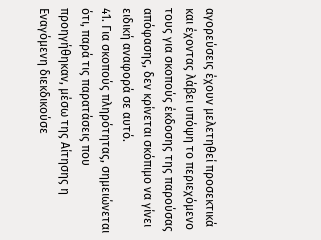αγορεύσεις έχουν μελετηθεί προσεκτικά και έχοντας λάβει υπόψη το περιεχόμενο τους για σκοπούς έκδοσης της παρούσας απόφασης, δεν κρίνεται σκόπιμο να γίνει ειδική αναφορά σε αυτό.
41. Για σκοπούς πληρότητας, σημειώνεται ότι, παρά τις παρατάσεις που προηγήθηκαν, μέσω της Αίτησης η Εναγόμενη διεκδικούσε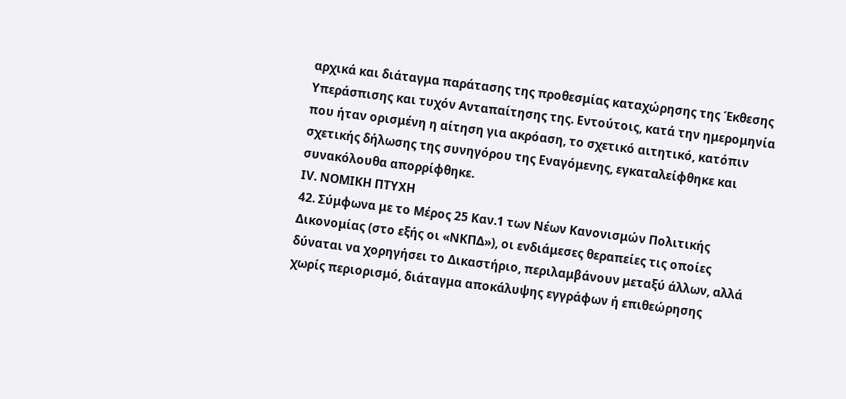αρχικά και διάταγμα παράτασης της προθεσμίας καταχώρησης της Έκθεσης Υπεράσπισης και τυχόν Ανταπαίτησης της. Εντούτοις, κατά την ημερομηνία που ήταν ορισμένη η αίτηση για ακρόαση, το σχετικό αιτητικό, κατόπιν σχετικής δήλωσης της συνηγόρου της Εναγόμενης, εγκαταλείφθηκε και συνακόλουθα απορρίφθηκε.
IV. ΝΟΜΙΚΗ ΠΤΥΧΗ
42. Σύμφωνα με το Μέρος 25 Καν.1 των Νέων Κανονισμών Πολιτικής Δικονομίας (στο εξής οι «ΝΚΠΔ»), οι ενδιάμεσες θεραπείες τις οποίες δύναται να χορηγήσει το Δικαστήριο, περιλαμβάνουν μεταξύ άλλων, αλλά χωρίς περιορισμό, διάταγμα αποκάλυψης εγγράφων ή επιθεώρησης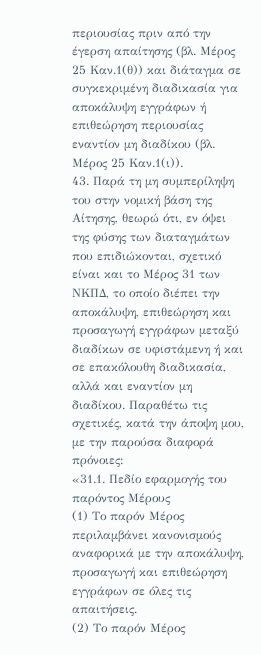περιουσίας πριν από την έγερση απαίτησης (βλ. Μέρος 25 Καν.1(θ)) και διάταγμα σε συγκεκριμένη διαδικασία για αποκάλυψη εγγράφων ή επιθεώρηση περιουσίας εναντίον μη διαδίκου (βλ. Μέρος 25 Καν.1(ι)).
43. Παρά τη μη συμπερίληψη του στην νομική βάση της Αίτησης, θεωρώ ότι, εν όψει της φύσης των διαταγμάτων που επιδιώκονται, σχετικό είναι και το Μέρος 31 των ΝΚΠΔ, το οποίο διέπει την αποκάλυψη, επιθεώρηση και προσαγωγή εγγράφων μεταξύ διαδίκων σε υφιστάμενη ή και σε επακόλουθη διαδικασία, αλλά και εναντίον μη διαδίκου. Παραθέτω τις σχετικές, κατά την άποψη μου, με την παρούσα διαφορά πρόνοιες:
«31.1. Πεδίο εφαρμογής του παρόντος Μέρους
(1) Το παρόν Μέρος περιλαμβάνει κανονισμούς αναφορικά με την αποκάλυψη, προσαγωγή και επιθεώρηση εγγράφων σε όλες τις απαιτήσεις.
(2) Το παρόν Μέρος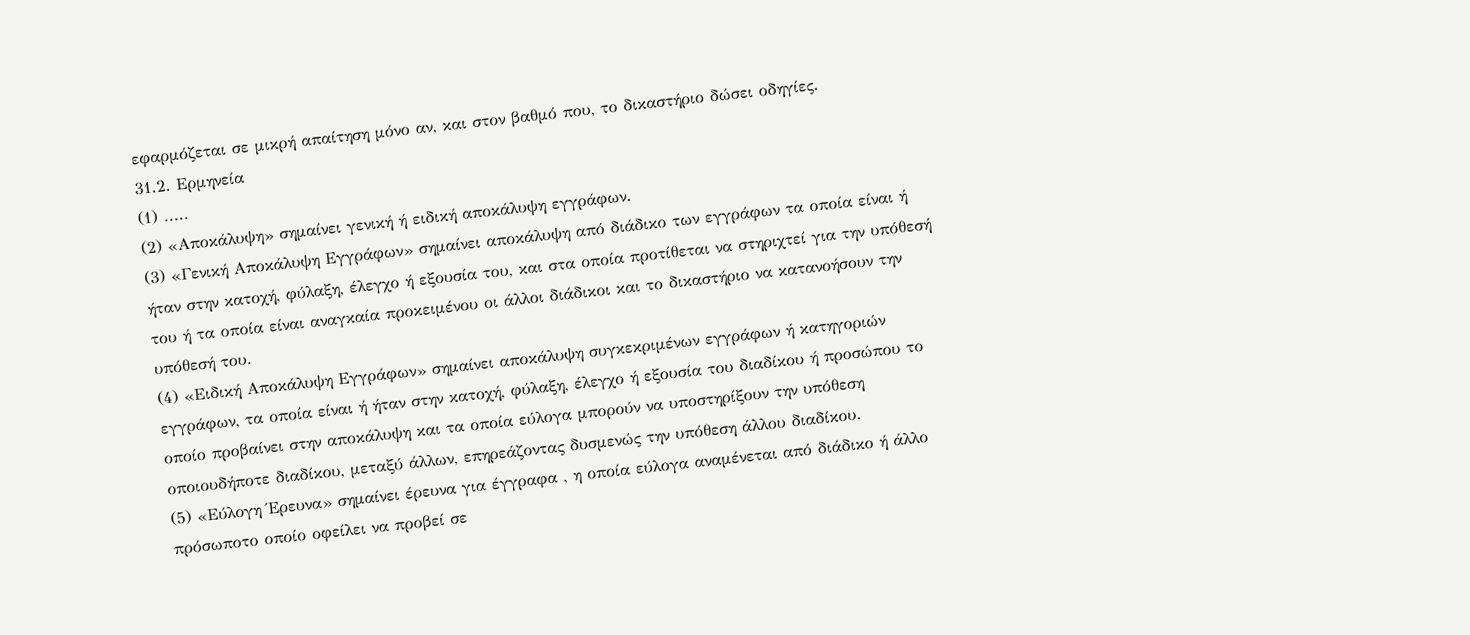εφαρμόζεται σε μικρή απαίτηση μόνο αν, και στον βαθμό που, το δικαστήριο δώσει οδηγίες.
31.2. Ερμηνεία
(1) .....
(2) «Αποκάλυψη» σημαίνει γενική ή ειδική αποκάλυψη εγγράφων.
(3) «Γενική Αποκάλυψη Εγγράφων» σημαίνει αποκάλυψη από διάδικο των εγγράφων τα οποία είναι ή ήταν στην κατοχή, φύλαξη, έλεγχο ή εξουσία του, και στα οποία προτίθεται να στηριχτεί για την υπόθεσή του ή τα οποία είναι αναγκαία προκειμένου οι άλλοι διάδικοι και το δικαστήριο να κατανοήσουν την υπόθεσή του.
(4) «Ειδική Αποκάλυψη Εγγράφων» σημαίνει αποκάλυψη συγκεκριμένων εγγράφων ή κατηγοριών εγγράφων, τα οποία είναι ή ήταν στην κατοχή, φύλαξη, έλεγχο ή εξουσία του διαδίκου ή προσώπου το οποίο προβαίνει στην αποκάλυψη και τα οποία εύλογα μπορούν να υποστηρίξουν την υπόθεση οποιουδήποτε διαδίκου, μεταξύ άλλων, επηρεάζοντας δυσμενώς την υπόθεση άλλου διαδίκου.
(5) «Εύλογη Έρευνα» σημαίνει έρευνα για έγγραφα , η οποία εύλογα αναμένεται από διάδικο ή άλλο πρόσωποτο οποίο οφείλει να προβεί σε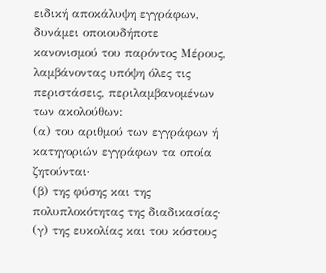ειδική αποκάλυψη εγγράφων, δυνάμει οποιουδήποτε κανονισμού του παρόντος Μέρους, λαμβάνοντας υπόψη όλες τις περιστάσεις, περιλαμβανομένων των ακολούθων:
(α) του αριθμού των εγγράφων ή κατηγοριών εγγράφων τα οποία ζητούνται·
(β) της φύσης και της πολυπλοκότητας της διαδικασίας·
(γ) της ευκολίας και του κόστους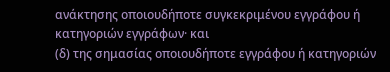ανάκτησης οποιουδήποτε συγκεκριμένου εγγράφου ή κατηγοριών εγγράφων· και
(δ) της σημασίας οποιουδήποτε εγγράφου ή κατηγοριών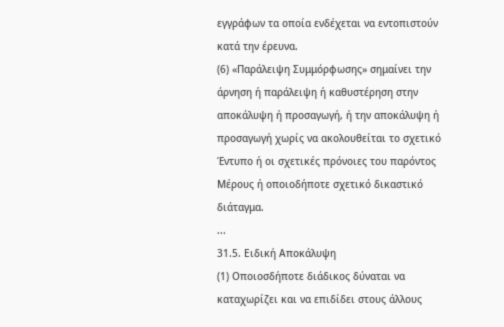εγγράφων τα οποία ενδέχεται να εντοπιστούν κατά την έρευνα.
(6) «Παράλειψη Συμμόρφωσης» σημαίνει την άρνηση ή παράλειψη ή καθυστέρηση στην αποκάλυψη ή προσαγωγή, ή την αποκάλυψη ή προσαγωγή χωρίς να ακολουθείται το σχετικό Έντυπο ή οι σχετικές πρόνοιες του παρόντος Μέρους ή οποιοδήποτε σχετικό δικαστικό διάταγμα.
...
31.5. Ειδική Αποκάλυψη
(1) Οποιοσδήποτε διάδικος δύναται να καταχωρίζει και να επιδίδει στους άλλους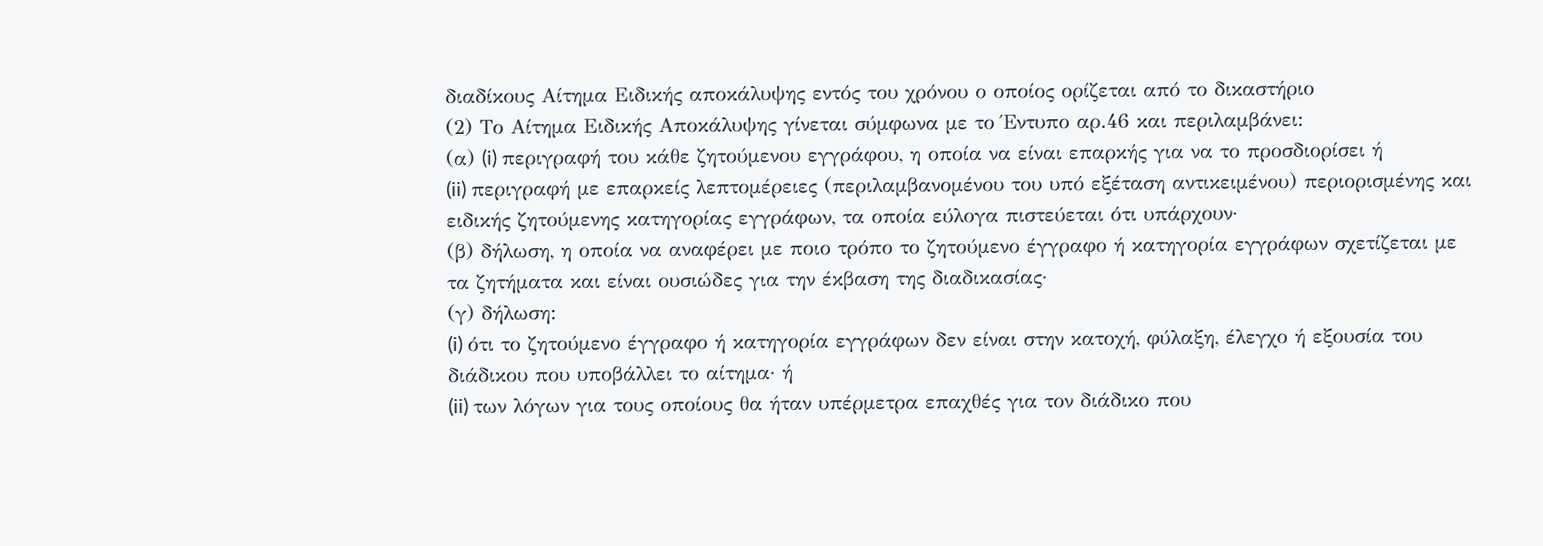διαδίκους Αίτημα Ειδικής αποκάλυψης εντός του χρόνου ο οποίος ορίζεται από το δικαστήριο
(2) Το Αίτημα Ειδικής Αποκάλυψης γίνεται σύμφωνα με το Έντυπο αρ.46 και περιλαμβάνει:
(α) (i) περιγραφή του κάθε ζητούμενου εγγράφου, η οποία να είναι επαρκής για να το προσδιορίσει ή
(ii) περιγραφή με επαρκείς λεπτομέρειες (περιλαμβανομένου του υπό εξέταση αντικειμένου) περιορισμένης και ειδικής ζητούμενης κατηγορίας εγγράφων, τα οποία εύλογα πιστεύεται ότι υπάρχουν·
(β) δήλωση, η οποία να αναφέρει με ποιο τρόπο το ζητούμενο έγγραφο ή κατηγορία εγγράφων σχετίζεται με τα ζητήματα και είναι ουσιώδες για την έκβαση της διαδικασίας·
(γ) δήλωση:
(i) ότι το ζητούμενο έγγραφο ή κατηγορία εγγράφων δεν είναι στην κατοχή, φύλαξη, έλεγχο ή εξουσία του διάδικου που υποβάλλει το αίτημα· ή
(ii) των λόγων για τους οποίους θα ήταν υπέρμετρα επαχθές για τον διάδικο που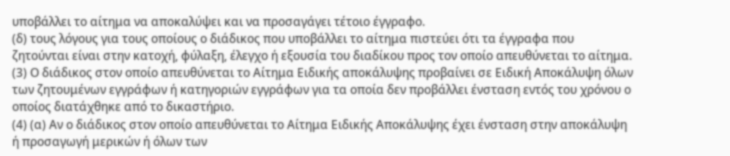υποβάλλει το αίτημα να αποκαλύψει και να προσαγάγει τέτοιο έγγραφο.
(δ) τους λόγους για τους οποίους ο διάδικος που υποβάλλει το αίτημα πιστεύει ότι τα έγγραφα που ζητούνται είναι στην κατοχή, φύλαξη, έλεγχο ή εξουσία του διαδίκου προς τον οποίο απευθύνεται το αίτημα.
(3) Ο διάδικος στον οποίο απευθύνεται το Αίτημα Ειδικής αποκάλυψης προβαίνει σε Ειδική Αποκάλυψη όλων των ζητουμένων εγγράφων ή κατηγοριών εγγράφων για τα οποία δεν προβάλλει ένσταση εντός του χρόνου ο οποίος διατάχθηκε από το δικαστήριο.
(4) (α) Αν ο διάδικος στον οποίο απευθύνεται το Αίτημα Ειδικής Αποκάλυψης έχει ένσταση στην αποκάλυψη ή προσαγωγή μερικών ή όλων των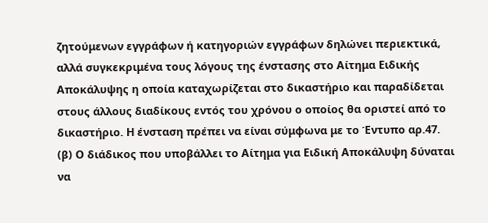ζητούμενων εγγράφων ή κατηγοριών εγγράφων δηλώνει περιεκτικά, αλλά συγκεκριμένα τους λόγους της ένστασης στο Αίτημα Ειδικής Αποκάλυψης η οποία καταχωρίζεται στο δικαστήριο και παραδίδεται στους άλλους διαδίκους εντός του χρόνου ο οποίος θα οριστεί από το δικαστήριο. Η ένσταση πρέπει να είναι σύμφωνα με το Έντυπο αρ.47.
(β) Ο διάδικος που υποβάλλει το Αίτημα για Ειδική Αποκάλυψη δύναται να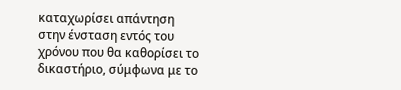καταχωρίσει απάντηση στην ένσταση εντός του χρόνου που θα καθορίσει το δικαστήριο, σύμφωνα με το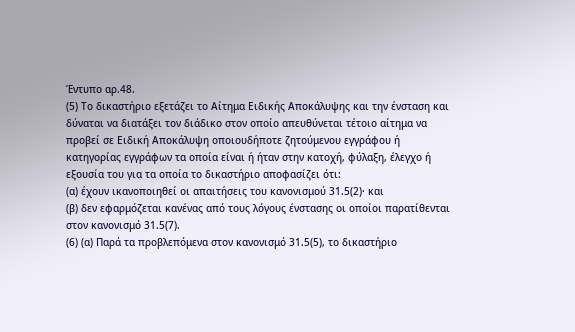Έντυπο αρ.48.
(5) Το δικαστήριο εξετάζει το Αίτημα Ειδικής Αποκάλυψης και την ένσταση και δύναται να διατάξει τον διάδικο στον οποίο απευθύνεται τέτοιο αίτημα να προβεί σε Ειδική Αποκάλυψη οποιουδήποτε ζητούμενου εγγράφου ή κατηγορίας εγγράφων τα οποία είναι ή ήταν στην κατοχή, φύλαξη, έλεγχο ή εξουσία του για τα οποία το δικαστήριο αποφασίζει ότι:
(α) έχουν ικανοποιηθεί οι απαιτήσεις του κανονισμού 31.5(2)· και
(β) δεν εφαρμόζεται κανένας από τους λόγους ένστασης οι οποίοι παρατίθενται στον κανονισμό 31.5(7).
(6) (α) Παρά τα προβλεπόμενα στον κανονισμό 31.5(5), το δικαστήριο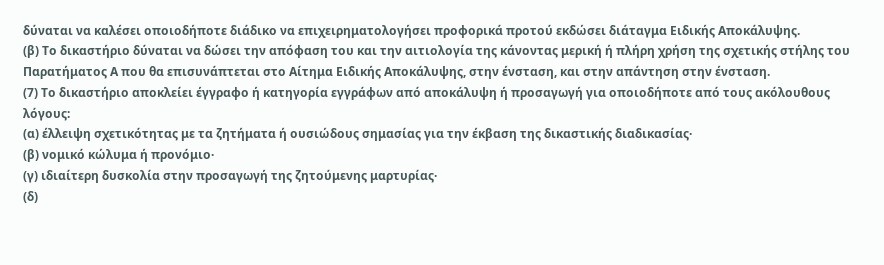δύναται να καλέσει οποιοδήποτε διάδικο να επιχειρηματολογήσει προφορικά προτού εκδώσει διάταγμα Ειδικής Αποκάλυψης.
(β) Το δικαστήριο δύναται να δώσει την απόφαση του και την αιτιολογία της κάνοντας μερική ή πλήρη χρήση της σχετικής στήλης του Παρατήματος Α που θα επισυνάπτεται στο Αίτημα Ειδικής Αποκάλυψης, στην ένσταση, και στην απάντηση στην ένσταση.
(7) Το δικαστήριο αποκλείει έγγραφο ή κατηγορία εγγράφων από αποκάλυψη ή προσαγωγή για οποιοδήποτε από τους ακόλουθους λόγους:
(α) έλλειψη σχετικότητας με τα ζητήματα ή ουσιώδους σημασίας για την έκβαση της δικαστικής διαδικασίας·
(β) νομικό κώλυμα ή προνόμιο·
(γ) ιδιαίτερη δυσκολία στην προσαγωγή της ζητούμενης μαρτυρίας·
(δ)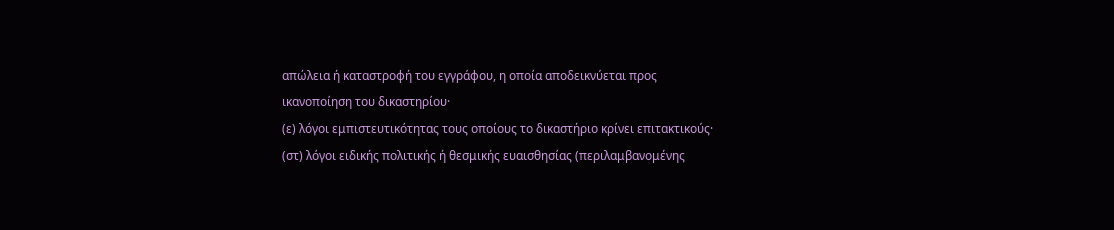απώλεια ή καταστροφή του εγγράφου, η οποία αποδεικνύεται προς ικανοποίηση του δικαστηρίου·
(ε) λόγοι εμπιστευτικότητας τους οποίους το δικαστήριο κρίνει επιτακτικούς·
(στ) λόγοι ειδικής πολιτικής ή θεσμικής ευαισθησίας (περιλαμβανομένης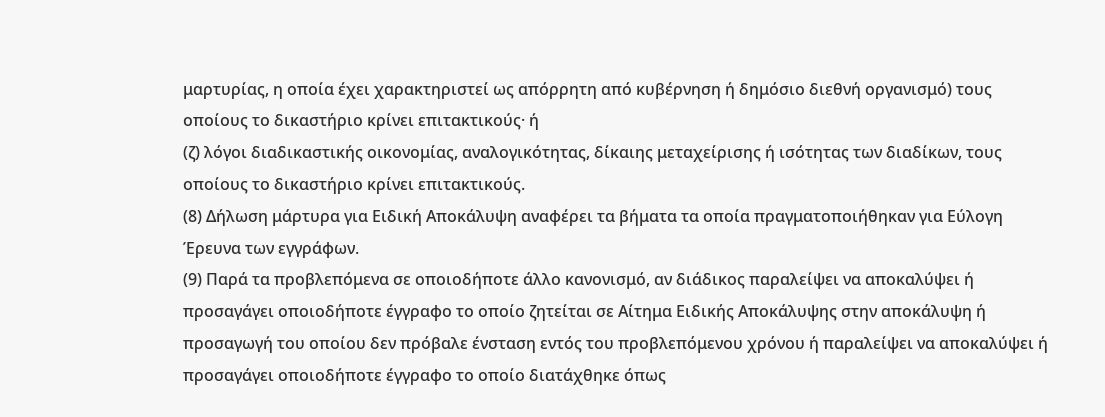μαρτυρίας, η οποία έχει χαρακτηριστεί ως απόρρητη από κυβέρνηση ή δημόσιο διεθνή οργανισμό) τους οποίους το δικαστήριο κρίνει επιτακτικούς· ή
(ζ) λόγοι διαδικαστικής οικονομίας, αναλογικότητας, δίκαιης μεταχείρισης ή ισότητας των διαδίκων, τους οποίους το δικαστήριο κρίνει επιτακτικούς.
(8) Δήλωση μάρτυρα για Ειδική Αποκάλυψη αναφέρει τα βήματα τα οποία πραγματοποιήθηκαν για Εύλογη Έρευνα των εγγράφων.
(9) Παρά τα προβλεπόμενα σε οποιοδήποτε άλλο κανονισμό, αν διάδικος παραλείψει να αποκαλύψει ή προσαγάγει οποιοδήποτε έγγραφο το οποίο ζητείται σε Αίτημα Ειδικής Αποκάλυψης στην αποκάλυψη ή προσαγωγή του οποίου δεν πρόβαλε ένσταση εντός του προβλεπόμενου χρόνου ή παραλείψει να αποκαλύψει ή προσαγάγει οποιοδήποτε έγγραφο το οποίο διατάχθηκε όπως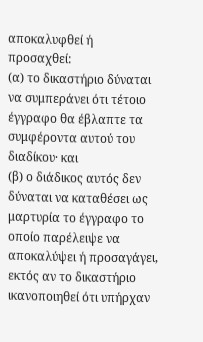αποκαλυφθεί ή προσαχθεί:
(α) το δικαστήριο δύναται να συμπεράνει ότι τέτοιο έγγραφο θα έβλαπτε τα συμφέροντα αυτού του διαδίκου· και
(β) ο διάδικος αυτός δεν δύναται να καταθέσει ως μαρτυρία το έγγραφο το οποίο παρέλειψε να αποκαλύψει ή προσαγάγει,
εκτός αν το δικαστήριο ικανοποιηθεί ότι υπήρχαν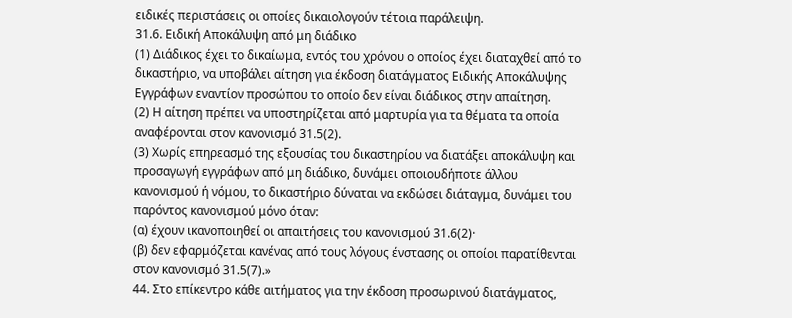ειδικές περιστάσεις οι οποίες δικαιολογούν τέτοια παράλειψη.
31.6. Ειδική Αποκάλυψη από μη διάδικο
(1) Διάδικος έχει το δικαίωμα, εντός του χρόνου ο οποίος έχει διαταχθεί από το δικαστήριο, να υποβάλει αίτηση για έκδοση διατάγματος Ειδικής Αποκάλυψης Εγγράφων εναντίον προσώπου το οποίο δεν είναι διάδικος στην απαίτηση.
(2) Η αίτηση πρέπει να υποστηρίζεται από μαρτυρία για τα θέματα τα οποία αναφέρονται στον κανονισμό 31.5(2).
(3) Χωρίς επηρεασμό της εξουσίας του δικαστηρίου να διατάξει αποκάλυψη και προσαγωγή εγγράφων από μη διάδικο, δυνάμει οποιουδήποτε άλλου κανονισμού ή νόμου, το δικαστήριο δύναται να εκδώσει διάταγμα, δυνάμει του παρόντος κανονισμού μόνο όταν:
(α) έχουν ικανοποιηθεί οι απαιτήσεις του κανονισμού 31.6(2)·
(β) δεν εφαρμόζεται κανένας από τους λόγους ένστασης οι οποίοι παρατίθενται στον κανονισμό 31.5(7).»
44. Στο επίκεντρο κάθε αιτήματος για την έκδοση προσωρινού διατάγματος,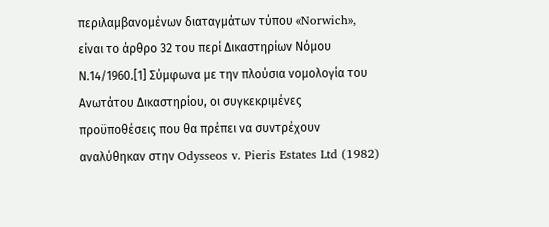περιλαμβανομένων διαταγμάτων τύπου «Norwich», είναι το άρθρο 32 του περί Δικαστηρίων Νόμου Ν.14/1960.[1] Σύμφωνα με την πλούσια νομολογία του Ανωτάτου Δικαστηρίου, οι συγκεκριμένες προϋποθέσεις που θα πρέπει να συντρέχουν αναλύθηκαν στην Odysseos v. Pieris Estates Ltd (1982)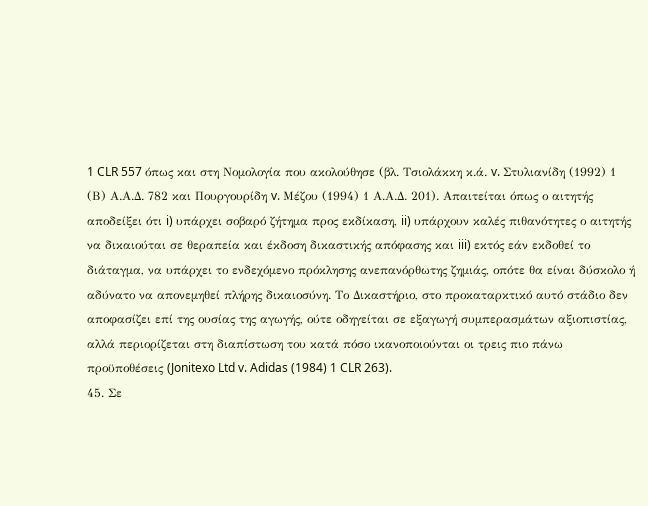1 CLR 557 όπως και στη Νομολογία που ακολούθησε (βλ. Τσιολάκκη κ.ά. v. Στυλιανίδη (1992) 1 (Β) Α.Α.Δ. 782 και Πουργουρίδη v. Μέζου (1994) 1 Α.Α.Δ. 201). Απαιτείται όπως ο αιτητής αποδείξει ότι i) υπάρχει σοβαρό ζήτημα προς εκδίκαση, ii) υπάρχουν καλές πιθανότητες ο αιτητής να δικαιούται σε θεραπεία και έκδοση δικαστικής απόφασης και iii) εκτός εάν εκδοθεί το διάταγμα, να υπάρχει το ενδεχόμενο πρόκλησης ανεπανόρθωτης ζημιάς, οπότε θα είναι δύσκολο ή αδύνατο να απονεμηθεί πλήρης δικαιοσύνη. Το Δικαστήριο, στο προκαταρκτικό αυτό στάδιο δεν αποφασίζει επί της ουσίας της αγωγής, ούτε οδηγείται σε εξαγωγή συμπερασμάτων αξιοπιστίας, αλλά περιορίζεται στη διαπίστωση του κατά πόσο ικανοποιούνται οι τρεις πιο πάνω προϋποθέσεις (Jonitexo Ltd v. Adidas (1984) 1 CLR 263).
45. Σε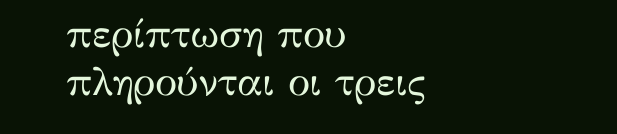περίπτωση που πληρούνται οι τρεις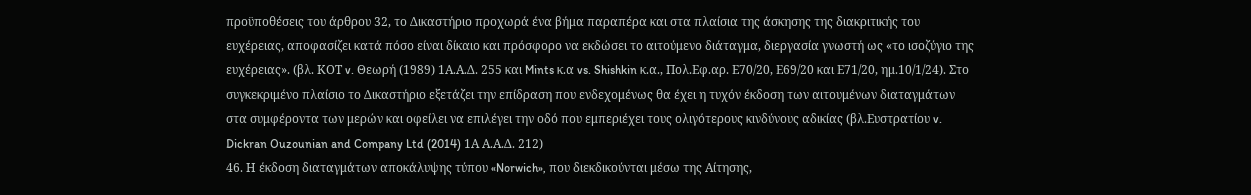προϋποθέσεις του άρθρου 32, το Δικαστήριο προχωρά ένα βήμα παραπέρα και στα πλαίσια της άσκησης της διακριτικής του ευχέρειας, αποφασίζει κατά πόσο είναι δίκαιο και πρόσφορο να εκδώσει το αιτούμενο διάταγμα, διεργασία γνωστή ως «το ισοζύγιο της ευχέρειας». (βλ. ΚΟΤ v. Θεωρή (1989) 1Α.Α.Δ. 255 και Mints κ.α vs. Shishkin κ.α., Πολ.Εφ.αρ. Ε70/20, Ε69/20 και Ε71/20, ημ.10/1/24). Στο συγκεκριμένο πλαίσιο το Δικαστήριο εξετάζει την επίδραση που ενδεχομένως θα έχει η τυχόν έκδοση των αιτουμένων διαταγμάτων στα συμφέροντα των μερών και οφείλει να επιλέγει την οδό που εμπεριέχει τους ολιγότερους κινδύνους αδικίας (βλ.Ευστρατίου v. Dickran Ouzounian and Company Ltd (2014) 1Α Α.Α.Δ. 212)
46. Η έκδοση διαταγμάτων αποκάλυψης τύπου «Norwich», που διεκδικούνται μέσω της Αίτησης,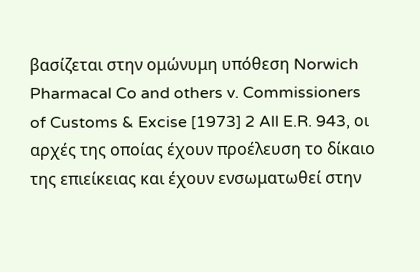βασίζεται στην ομώνυμη υπόθεση Norwich Pharmacal Co and others v. Commissioners of Customs & Excise [1973] 2 All E.R. 943, οι αρχές της οποίας έχουν προέλευση το δίκαιο της επιείκειας και έχουν ενσωματωθεί στην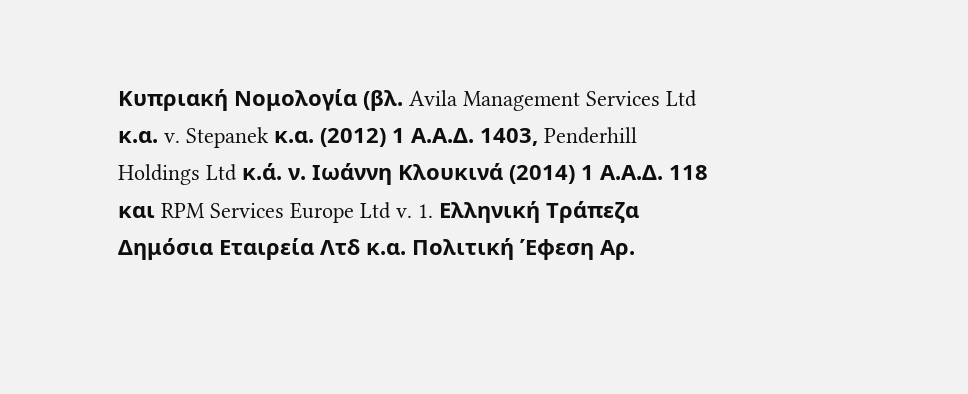Κυπριακή Νομολογία (βλ. Avila Management Services Ltd κ.α. v. Stepanek κ.α. (2012) 1 Α.Α.Δ. 1403, Penderhill Holdings Ltd κ.ά. ν. Ιωάννη Κλουκινά (2014) 1 Α.Α.Δ. 118 και RPM Services Europe Ltd v. 1. Ελληνική Τράπεζα Δημόσια Εταιρεία Λτδ κ.α. Πολιτική Έφεση Αρ.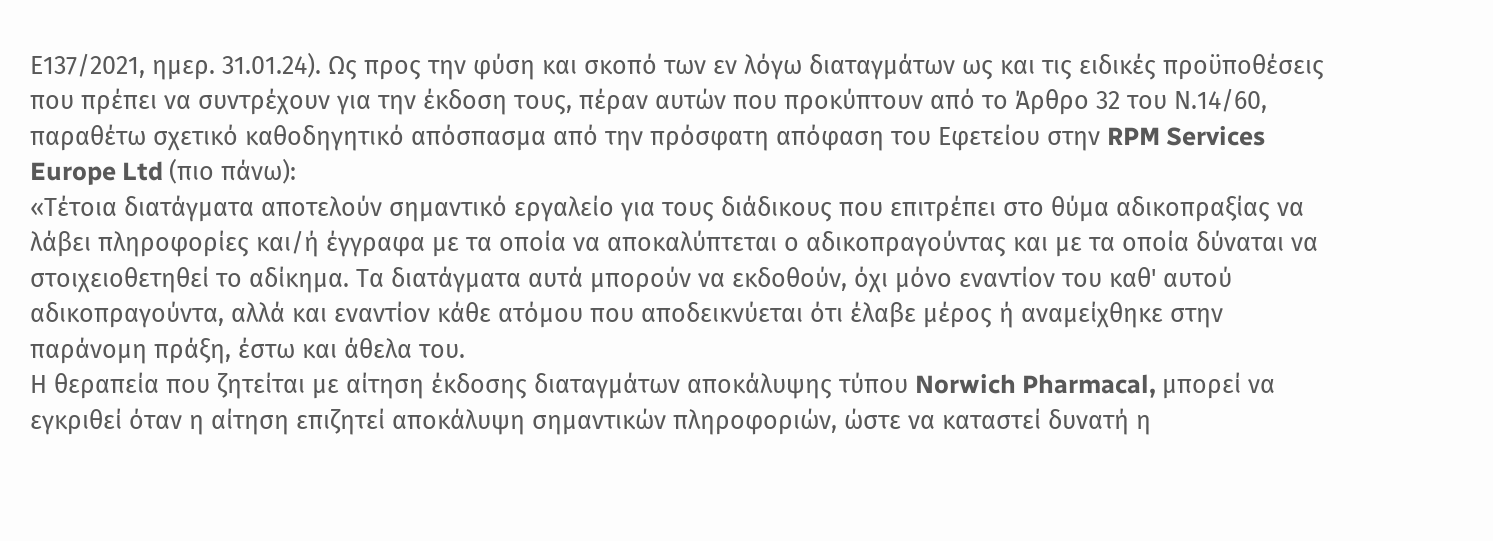Ε137/2021, ημερ. 31.01.24). Ως προς την φύση και σκοπό των εν λόγω διαταγμάτων ως και τις ειδικές προϋποθέσεις που πρέπει να συντρέχουν για την έκδοση τους, πέραν αυτών που προκύπτουν από το Άρθρο 32 του Ν.14/60, παραθέτω σχετικό καθοδηγητικό απόσπασμα από την πρόσφατη απόφαση του Εφετείου στην RPM Services Europe Ltd (πιο πάνω):
«Τέτοια διατάγματα αποτελούν σημαντικό εργαλείο για τους διάδικους που επιτρέπει στο θύμα αδικοπραξίας να λάβει πληροφορίες και/ή έγγραφα με τα οποία να αποκαλύπτεται ο αδικοπραγούντας και με τα οποία δύναται να στοιχειοθετηθεί το αδίκημα. Τα διατάγματα αυτά μπορούν να εκδοθούν, όχι μόνο εναντίον του καθ' αυτού αδικοπραγούντα, αλλά και εναντίον κάθε ατόμου που αποδεικνύεται ότι έλαβε μέρος ή αναμείχθηκε στην παράνομη πράξη, έστω και άθελα του.
Η θεραπεία που ζητείται με αίτηση έκδοσης διαταγμάτων αποκάλυψης τύπου Norwich Pharmacal, μπορεί να εγκριθεί όταν η αίτηση επιζητεί αποκάλυψη σημαντικών πληροφοριών, ώστε να καταστεί δυνατή η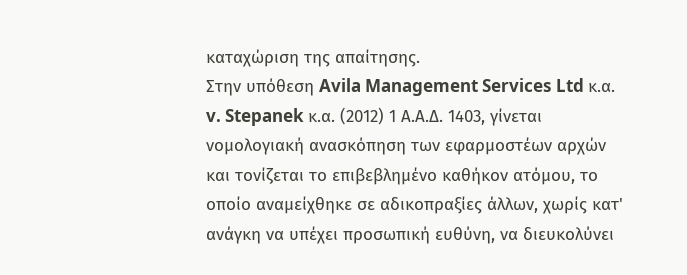καταχώριση της απαίτησης.
Στην υπόθεση Avila Management Services Ltd κ.α. v. Stepanek κ.α. (2012) 1 Α.Α.Δ. 1403, γίνεται νομολογιακή ανασκόπηση των εφαρμοστέων αρχών και τονίζεται το επιβεβλημένο καθήκον ατόμου, το οποίο αναμείχθηκε σε αδικοπραξίες άλλων, χωρίς κατ' ανάγκη να υπέχει προσωπική ευθύνη, να διευκολύνει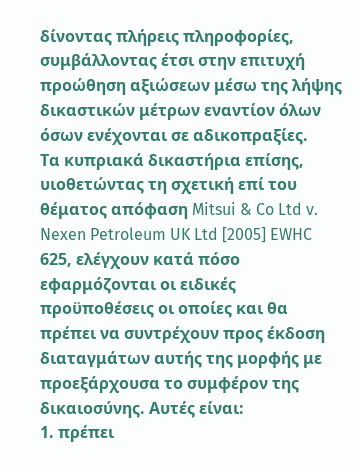δίνοντας πλήρεις πληροφορίες, συμβάλλοντας έτσι στην επιτυχή προώθηση αξιώσεων μέσω της λήψης δικαστικών μέτρων εναντίον όλων όσων ενέχονται σε αδικοπραξίες.
Τα κυπριακά δικαστήρια επίσης, υιοθετώντας τη σχετική επί του θέματος απόφαση Mitsui & Co Ltd v. Nexen Petroleum UK Ltd [2005] EWHC 625, ελέγχουν κατά πόσο εφαρμόζονται οι ειδικές προϋποθέσεις οι οποίες και θα πρέπει να συντρέχουν προς έκδοση διαταγμάτων αυτής της μορφής με προεξάρχουσα το συμφέρον της δικαιοσύνης. Αυτές είναι:
1. πρέπει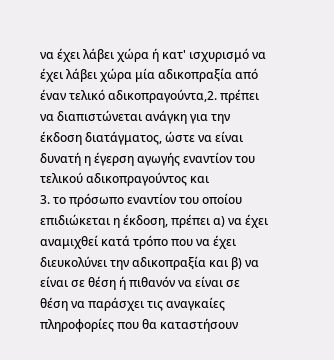να έχει λάβει χώρα ή κατ' ισχυρισμό να έχει λάβει χώρα μία αδικοπραξία από έναν τελικό αδικοπραγούντα,2. πρέπει να διαπιστώνεται ανάγκη για την έκδοση διατάγματος, ώστε να είναι δυνατή η έγερση αγωγής εναντίον του τελικού αδικοπραγούντος και
3. το πρόσωπο εναντίον του οποίου επιδιώκεται η έκδοση, πρέπει α) να έχει αναμιχθεί κατά τρόπο που να έχει διευκολύνει την αδικοπραξία και β) να είναι σε θέση ή πιθανόν να είναι σε θέση να παράσχει τις αναγκαίες πληροφορίες που θα καταστήσουν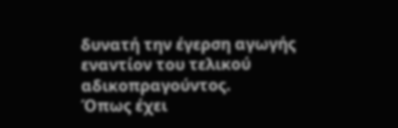δυνατή την έγερση αγωγής εναντίον του τελικού αδικοπραγούντος.
Όπως έχει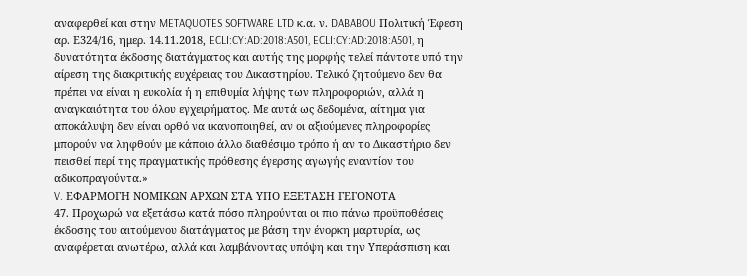αναφερθεί και στην METAQUOTES SOFTWARE LTD κ.α. ν. DABABOU Πολιτική Έφεση αρ. Ε324/16, ημερ. 14.11.2018, ECLI:CY:AD:2018:A501, ECLI:CY:AD:2018:A501, η δυνατότητα έκδοσης διατάγματος και αυτής της μορφής τελεί πάντοτε υπό την αίρεση της διακριτικής ευχέρειας του Δικαστηρίου. Τελικό ζητούμενο δεν θα πρέπει να είναι η ευκολία ή η επιθυμία λήψης των πληροφοριών, αλλά η αναγκαιότητα του όλου εγχειρήματος. Με αυτά ως δεδομένα, αίτημα για αποκάλυψη δεν είναι ορθό να ικανοποιηθεί, αν οι αξιούμενες πληροφορίες μπορούν να ληφθούν με κάποιο άλλο διαθέσιμο τρόπο ή αν το Δικαστήριο δεν πεισθεί περί της πραγματικής πρόθεσης έγερσης αγωγής εναντίον του αδικοπραγούντα.»
V. ΕΦΑΡΜΟΓΗ ΝΟΜΙΚΩΝ ΑΡΧΩΝ ΣΤΑ ΥΠΟ ΕΞΕΤΑΣΗ ΓΕΓΟΝΟΤΑ
47. Προχωρώ να εξετάσω κατά πόσο πληρούνται οι πιο πάνω προϋποθέσεις έκδοσης του αιτούμενου διατάγματος με βάση την ένορκη μαρτυρία, ως αναφέρεται ανωτέρω, αλλά και λαμβάνοντας υπόψη και την Υπεράσπιση και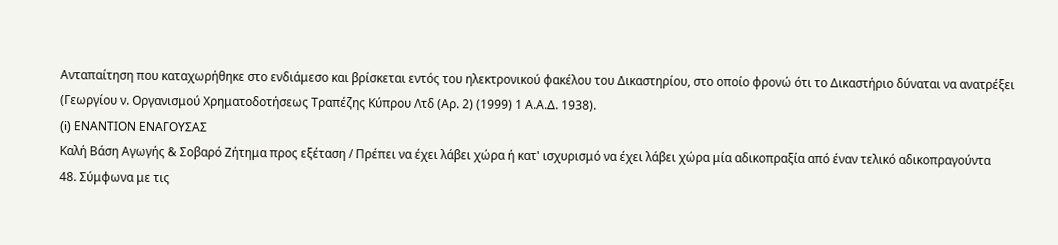Ανταπαίτηση που καταχωρήθηκε στο ενδιάμεσο και βρίσκεται εντός του ηλεκτρονικού φακέλου του Δικαστηρίου, στο οποίο φρονώ ότι το Δικαστήριο δύναται να ανατρέξει (Γεωργίου ν. Οργανισμού Χρηματοδοτήσεως Τραπέζης Κύπρου Λτδ (Αρ. 2) (1999) 1 Α.Α.Δ. 1938).
(i) ΕΝΑΝΤΙΟΝ ΕΝΑΓΟΥΣΑΣ
Καλή Βάση Αγωγής & Σοβαρό Ζήτημα προς εξέταση / Πρέπει να έχει λάβει χώρα ή κατ' ισχυρισμό να έχει λάβει χώρα μία αδικοπραξία από έναν τελικό αδικοπραγούντα
48. Σύμφωνα με τις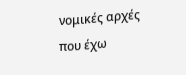νομικές αρχές που έχω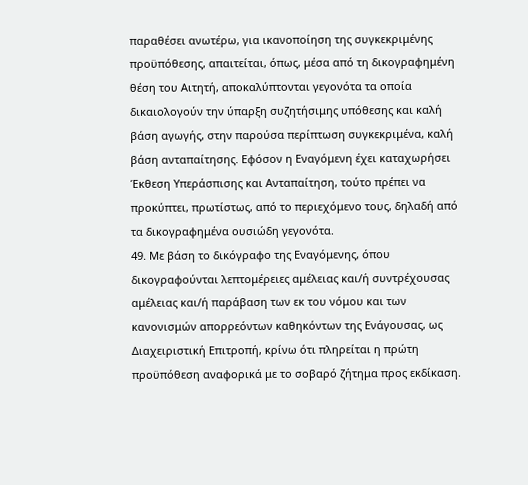παραθέσει ανωτέρω, για ικανοποίηση της συγκεκριμένης προϋπόθεσης, απαιτείται, όπως, μέσα από τη δικογραφημένη θέση του Αιτητή, αποκαλύπτονται γεγονότα τα οποία δικαιολογούν την ύπαρξη συζητήσιμης υπόθεσης και καλή βάση αγωγής, στην παρούσα περίπτωση συγκεκριμένα, καλή βάση ανταπαίτησης. Εφόσον η Εναγόμενη έχει καταχωρήσει Έκθεση Υπεράσπισης και Ανταπαίτηση, τούτο πρέπει να προκύπτει, πρωτίστως, από το περιεχόμενο τους, δηλαδή από τα δικογραφημένα ουσιώδη γεγονότα.
49. Με βάση το δικόγραφο της Εναγόμενης, όπου δικογραφούνται λεπτομέρειες αμέλειας και/ή συντρέχουσας αμέλειας και/ή παράβαση των εκ του νόμου και των κανονισμών απορρεόντων καθηκόντων της Ενάγουσας, ως Διαχειριστική Επιτροπή, κρίνω ότι πληρείται η πρώτη προϋπόθεση αναφορικά με το σοβαρό ζήτημα προς εκδίκαση.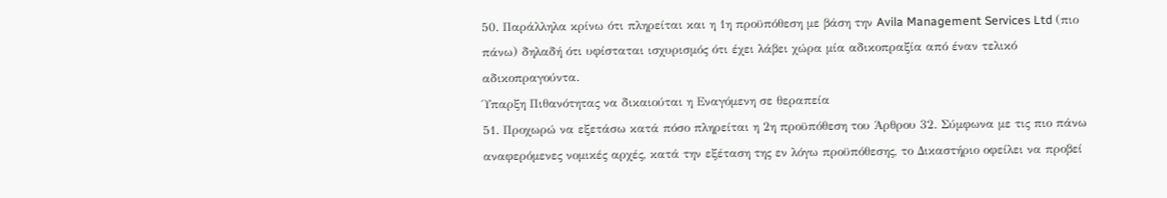50. Παράλληλα κρίνω ότι πληρείται και η 1η προϋπόθεση με βάση την Avila Management Services Ltd (πιο πάνω) δηλαδή ότι υφίσταται ισχυρισμός ότι έχει λάβει χώρα μία αδικοπραξία από έναν τελικό αδικοπραγούντα.
Ύπαρξη Πιθανότητας να δικαιούται η Εναγόμενη σε θεραπεία
51. Προχωρώ να εξετάσω κατά πόσο πληρείται η 2η προϋπόθεση του Άρθρου 32. Σύμφωνα με τις πιο πάνω αναφερόμενες νομικές αρχές, κατά την εξέταση της εν λόγω προϋπόθεσης, το Δικαστήριο οφείλει να προβεί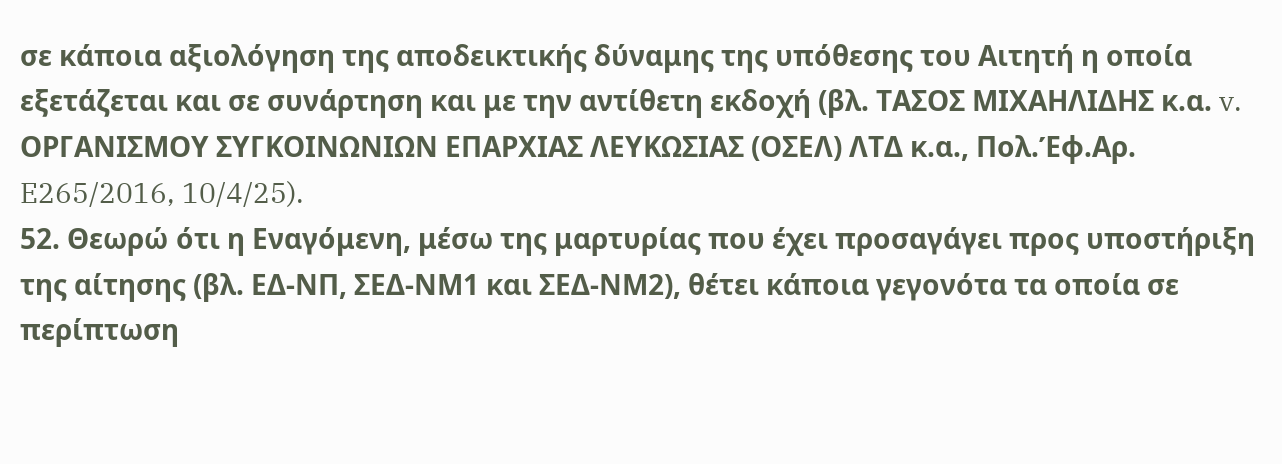σε κάποια αξιολόγηση της αποδεικτικής δύναμης της υπόθεσης του Αιτητή η οποία εξετάζεται και σε συνάρτηση και με την αντίθετη εκδοχή (βλ. ΤΑΣΟΣ ΜΙΧΑΗΛΙΔΗΣ κ.α. v. ΟΡΓΑΝΙΣΜΟΥ ΣΥΓΚΟΙΝΩΝΙΩΝ ΕΠΑΡΧΙΑΣ ΛΕΥΚΩΣΙΑΣ (ΟΣΕΛ) ΛΤΔ κ.α., Πολ.Έφ.Αρ. E265/2016, 10/4/25).
52. Θεωρώ ότι η Εναγόμενη, μέσω της μαρτυρίας που έχει προσαγάγει προς υποστήριξη της αίτησης (βλ. ΕΔ-ΝΠ, ΣΕΔ-ΝΜ1 και ΣΕΔ-ΝΜ2), θέτει κάποια γεγονότα τα οποία σε περίπτωση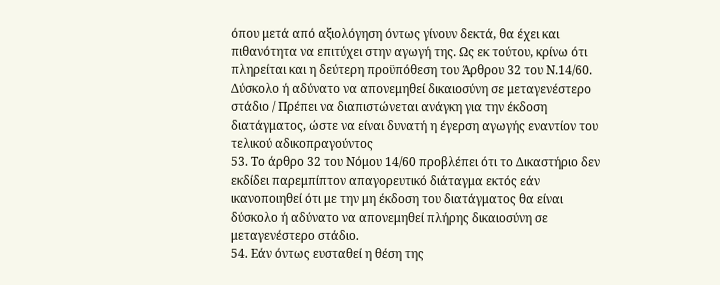όπου μετά από αξιολόγηση όντως γίνουν δεκτά, θα έχει και πιθανότητα να επιτύχει στην αγωγή της. Ως εκ τούτου, κρίνω ότι πληρείται και η δεύτερη προϋπόθεση του Άρθρου 32 του Ν.14/60.
Δύσκολο ή αδύνατο να απονεμηθεί δικαιοσύνη σε μεταγενέστερο στάδιο / Πρέπει να διαπιστώνεται ανάγκη για την έκδοση διατάγματος, ώστε να είναι δυνατή η έγερση αγωγής εναντίον του τελικού αδικοπραγούντος
53. Το άρθρο 32 του Νόμου 14/60 προβλέπει ότι το Δικαστήριο δεν εκδίδει παρεμπίπτον απαγορευτικό διάταγμα εκτός εάν ικανοποιηθεί ότι με την μη έκδοση του διατάγματος θα είναι δύσκολο ή αδύνατο να απονεμηθεί πλήρης δικαιοσύνη σε μεταγενέστερο στάδιο.
54. Εάν όντως ευσταθεί η θέση της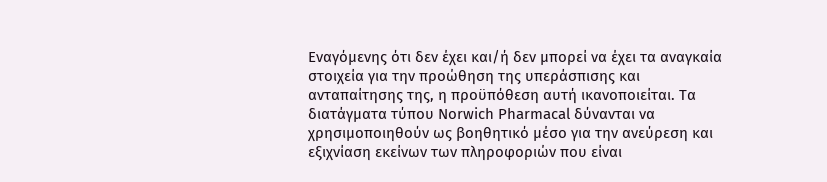Εναγόμενης ότι δεν έχει και/ή δεν μπορεί να έχει τα αναγκαία στοιχεία για την προώθηση της υπεράσπισης και ανταπαίτησης της, η προϋπόθεση αυτή ικανοποιείται. Τα διατάγματα τύπου Norwich Pharmacal δύνανται να χρησιμοποιηθούν ως βοηθητικό μέσο για την ανεύρεση και εξιχνίαση εκείνων των πληροφοριών που είναι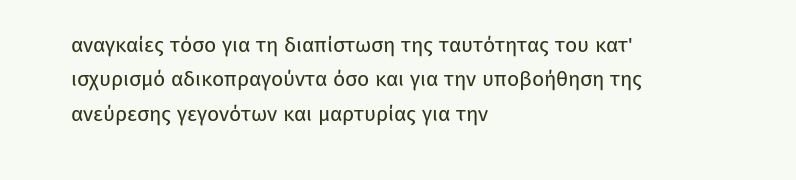αναγκαίες τόσο για τη διαπίστωση της ταυτότητας του κατ' ισχυρισμό αδικοπραγούντα όσο και για την υποβοήθηση της ανεύρεσης γεγονότων και μαρτυρίας για την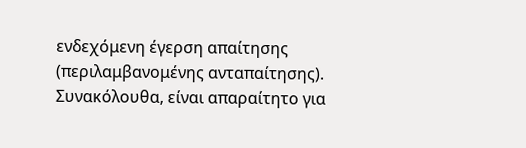ενδεχόμενη έγερση απαίτησης (περιλαμβανομένης ανταπαίτησης). Συνακόλουθα, είναι απαραίτητο για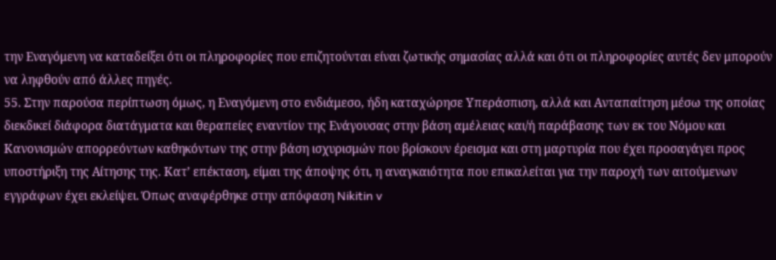την Εναγόμενη να καταδείξει ότι οι πληροφορίες που επιζητούνται είναι ζωτικής σημασίας αλλά και ότι οι πληροφορίες αυτές δεν μπορούν να ληφθούν από άλλες πηγές.
55. Στην παρούσα περίπτωση όμως, η Εναγόμενη στο ενδιάμεσο, ήδη καταχώρησε Υπεράσπιση, αλλά και Ανταπαίτηση μέσω της οποίας διεκδικεί διάφορα διατάγματα και θεραπείες εναντίον της Ενάγουσας στην βάση αμέλειας και/ή παράβασης των εκ του Νόμου και Κανονισμών απορρεόντων καθηκόντων της στην βάση ισχυρισμών που βρίσκουν έρεισμα και στη μαρτυρία που έχει προσαγάγει προς υποστήριξη της Αίτησης της. Κατ’ επέκταση, είμαι της άποψης ότι, η αναγκαιότητα που επικαλείται για την παροχή των αιτούμενων εγγράφων έχει εκλείψει. Όπως αναφέρθηκε στην απόφαση Nikitin v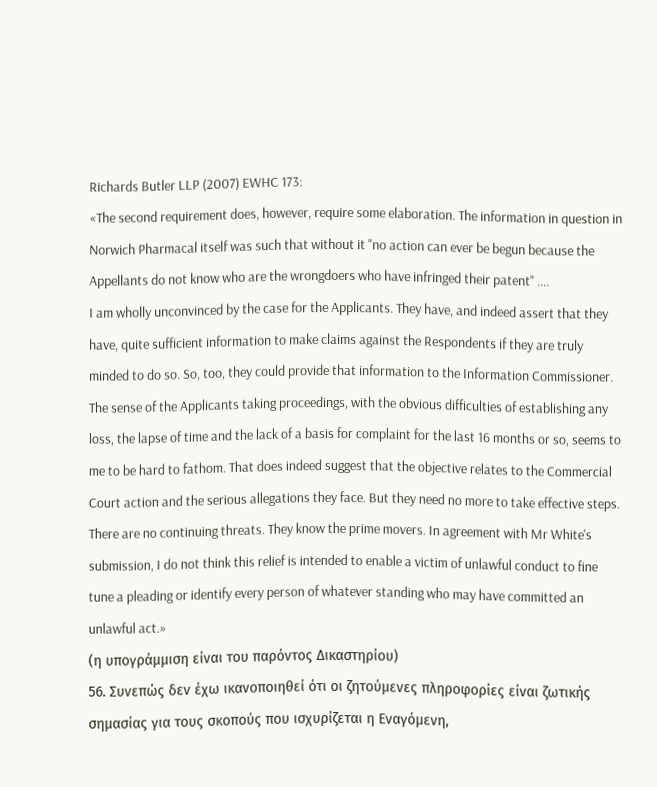Richards Butler LLP (2007) EWHC 173:
«The second requirement does, however, require some elaboration. The information in question in Norwich Pharmacal itself was such that without it "no action can ever be begun because the Appellants do not know who are the wrongdoers who have infringed their patent" ....
I am wholly unconvinced by the case for the Applicants. They have, and indeed assert that they have, quite sufficient information to make claims against the Respondents if they are truly minded to do so. So, too, they could provide that information to the Information Commissioner. The sense of the Applicants taking proceedings, with the obvious difficulties of establishing any loss, the lapse of time and the lack of a basis for complaint for the last 16 months or so, seems to me to be hard to fathom. That does indeed suggest that the objective relates to the Commercial Court action and the serious allegations they face. But they need no more to take effective steps. There are no continuing threats. They know the prime movers. In agreement with Mr White's submission, I do not think this relief is intended to enable a victim of unlawful conduct to fine tune a pleading or identify every person of whatever standing who may have committed an unlawful act.»
(η υπογράμμιση είναι του παρόντος Δικαστηρίου)
56. Συνεπώς δεν έχω ικανοποιηθεί ότι οι ζητούμενες πληροφορίες είναι ζωτικής σημασίας για τους σκοπούς που ισχυρίζεται η Εναγόμενη,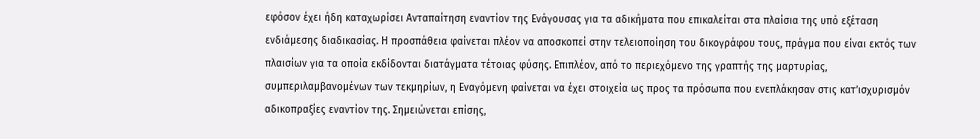εφόσον έχει ήδη καταχωρίσει Ανταπαίτηση εναντίον της Ενάγουσας για τα αδικήματα που επικαλείται στα πλαίσια της υπό εξέταση ενδιάμεσης διαδικασίας. Η προσπάθεια φαίνεται πλέον να αποσκοπεί στην τελειοποίηση του δικογράφου τους, πράγμα που είναι εκτός των πλαισίων για τα οποία εκδίδονται διατάγματα τέτοιας φύσης. Επιπλέον, από το περιεχόμενο της γραπτής της μαρτυρίας, συμπεριλαμβανομένων των τεκμηρίων, η Εναγόμενη φαίνεται να έχει στοιχεία ως προς τα πρόσωπα που ενεπλάκησαν στις κατ’ισχυρισμόν αδικοπραξίες εναντίον της. Σημειώνεται επίσης,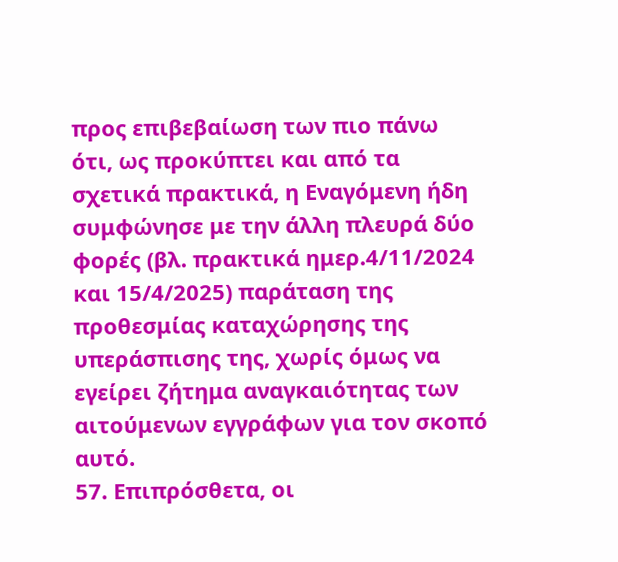προς επιβεβαίωση των πιο πάνω ότι, ως προκύπτει και από τα σχετικά πρακτικά, η Εναγόμενη ήδη συμφώνησε με την άλλη πλευρά δύο φορές (βλ. πρακτικά ημερ.4/11/2024 και 15/4/2025) παράταση της προθεσμίας καταχώρησης της υπεράσπισης της, χωρίς όμως να εγείρει ζήτημα αναγκαιότητας των αιτούμενων εγγράφων για τον σκοπό αυτό.
57. Επιπρόσθετα, οι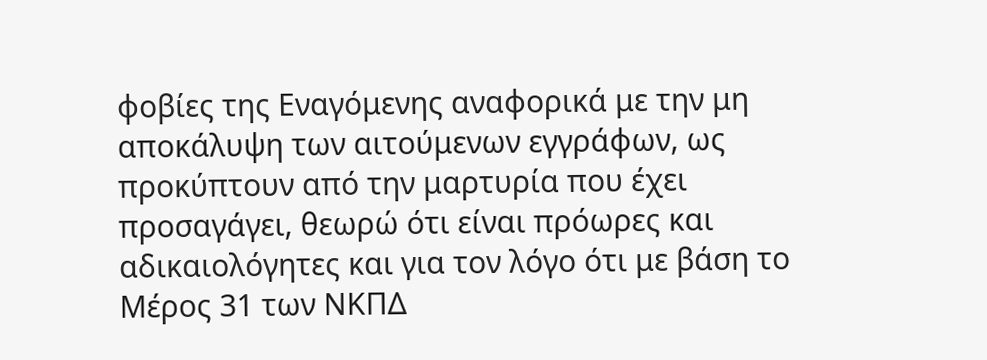φοβίες της Εναγόμενης αναφορικά με την μη αποκάλυψη των αιτούμενων εγγράφων, ως προκύπτουν από την μαρτυρία που έχει προσαγάγει, θεωρώ ότι είναι πρόωρες και αδικαιολόγητες και για τον λόγο ότι με βάση το Μέρος 31 των ΝΚΠΔ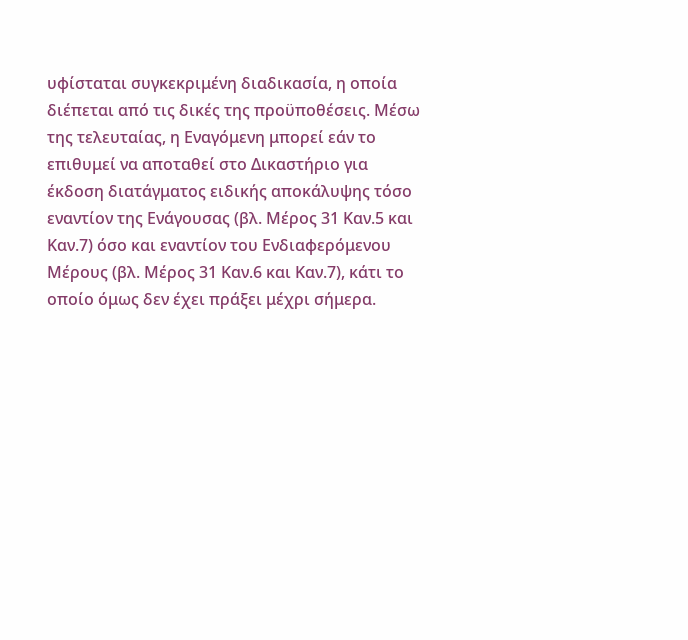υφίσταται συγκεκριμένη διαδικασία, η οποία διέπεται από τις δικές της προϋποθέσεις. Μέσω της τελευταίας, η Εναγόμενη μπορεί εάν το επιθυμεί να αποταθεί στο Δικαστήριο για έκδοση διατάγματος ειδικής αποκάλυψης τόσο εναντίον της Ενάγουσας (βλ. Μέρος 31 Καν.5 και Καν.7) όσο και εναντίον του Ενδιαφερόμενου Μέρους (βλ. Μέρος 31 Καν.6 και Καν.7), κάτι το οποίο όμως δεν έχει πράξει μέχρι σήμερα.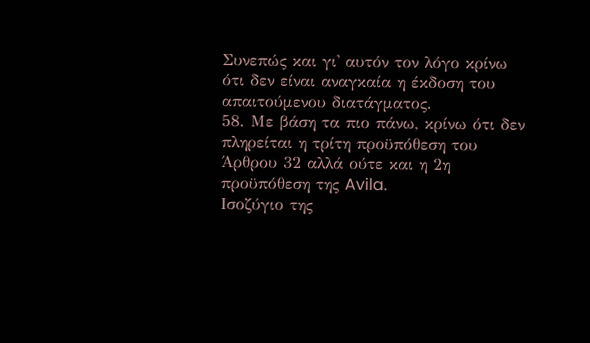Συνεπώς και γι' αυτόν τον λόγο κρίνω ότι δεν είναι αναγκαία η έκδοση του απαιτούμενου διατάγματος.
58. Με βάση τα πιο πάνω, κρίνω ότι δεν πληρείται η τρίτη προϋπόθεση του Άρθρου 32 αλλά ούτε και η 2η προϋπόθεση της Avila.
Ισοζύγιο της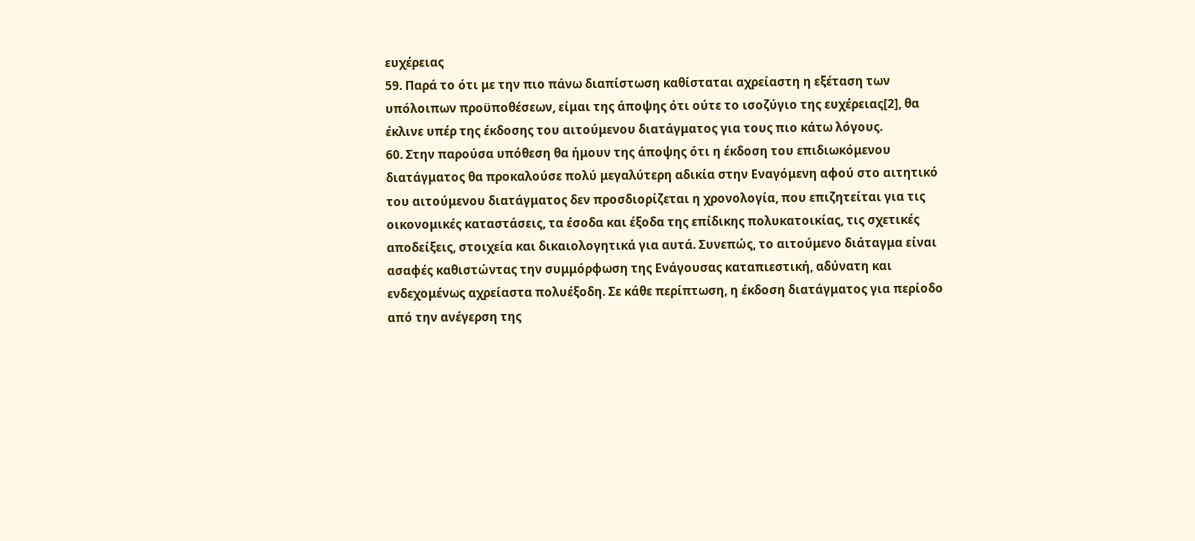ευχέρειας
59. Παρά το ότι με την πιο πάνω διαπίστωση καθίσταται αχρείαστη η εξέταση των υπόλοιπων προϋποθέσεων, είμαι της άποψης ότι ούτε το ισοζύγιο της ευχέρειας[2], θα έκλινε υπέρ της έκδοσης του αιτούμενου διατάγματος για τους πιο κάτω λόγους.
60. Στην παρούσα υπόθεση θα ήμουν της άποψης ότι η έκδοση του επιδιωκόμενου διατάγματος θα προκαλούσε πολύ μεγαλύτερη αδικία στην Εναγόμενη αφού στο αιτητικό του αιτούμενου διατάγματος δεν προσδιορίζεται η χρονολογία, που επιζητείται για τις οικονομικές καταστάσεις, τα έσοδα και έξοδα της επίδικης πολυκατοικίας, τις σχετικές αποδείξεις, στοιχεία και δικαιολογητικά για αυτά. Συνεπώς, το αιτούμενο διάταγμα είναι ασαφές καθιστώντας την συμμόρφωση της Ενάγουσας καταπιεστική, αδύνατη και ενδεχομένως αχρείαστα πολυέξοδη. Σε κάθε περίπτωση, η έκδοση διατάγματος για περίοδο από την ανέγερση της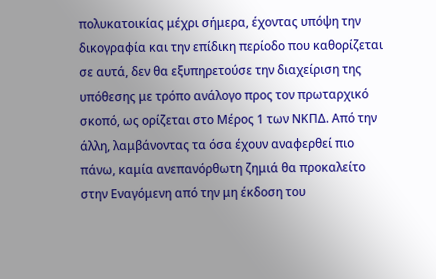πολυκατοικίας μέχρι σήμερα, έχοντας υπόψη την δικογραφία και την επίδικη περίοδο που καθορίζεται σε αυτά, δεν θα εξυπηρετούσε την διαχείριση της υπόθεσης με τρόπο ανάλογο προς τον πρωταρχικό σκοπό, ως ορίζεται στο Μέρος 1 των ΝΚΠΔ. Από την άλλη, λαμβάνοντας τα όσα έχουν αναφερθεί πιο πάνω, καμία ανεπανόρθωτη ζημιά θα προκαλείτο στην Εναγόμενη από την μη έκδοση του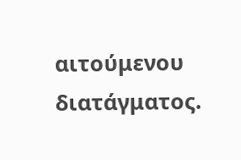αιτούμενου διατάγματος.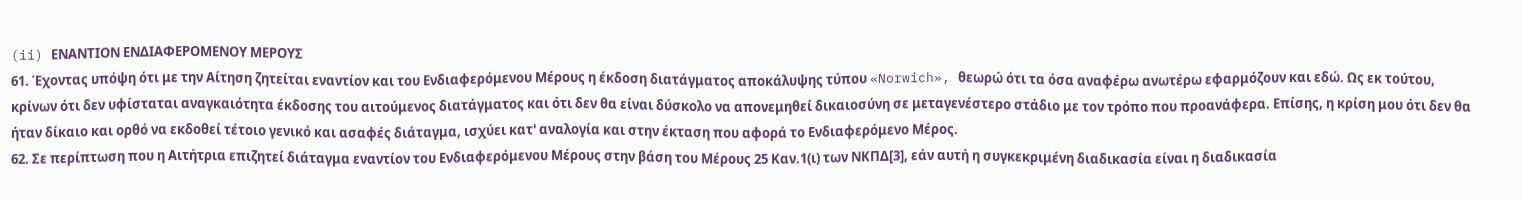(ii) ΕΝΑΝΤΙΟΝ ΕΝΔΙΑΦΕΡΟΜΕΝΟΥ ΜΕΡΟΥΣ
61. Έχοντας υπόψη ότι με την Αίτηση ζητείται εναντίον και του Ενδιαφερόμενου Μέρους η έκδοση διατάγματος αποκάλυψης τύπου «Norwich», θεωρώ ότι τα όσα αναφέρω ανωτέρω εφαρμόζουν και εδώ. Ως εκ τούτου, κρίνων ότι δεν υφίσταται αναγκαιότητα έκδοσης του αιτούμενος διατάγματος και ότι δεν θα είναι δύσκολο να απονεμηθεί δικαιοσύνη σε μεταγενέστερο στάδιο με τον τρόπο που προανάφερα. Επίσης, η κρίση μου ότι δεν θα ήταν δίκαιο και ορθό να εκδοθεί τέτοιο γενικό και ασαφές διάταγμα, ισχύει κατ' αναλογία και στην έκταση που αφορά το Ενδιαφερόμενο Μέρος.
62. Σε περίπτωση που η Αιτήτρια επιζητεί διάταγμα εναντίον του Ενδιαφερόμενου Μέρους στην βάση του Μέρους 25 Καν.1(ι) των ΝΚΠΔ[3], εάν αυτή η συγκεκριμένη διαδικασία είναι η διαδικασία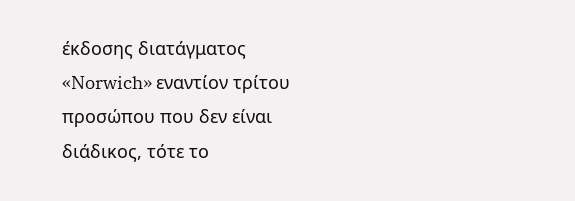έκδοσης διατάγματος «Norwich» εναντίον τρίτου προσώπου που δεν είναι διάδικος, τότε το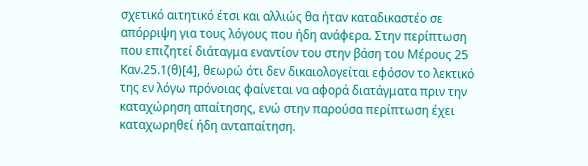σχετικό αιτητικό έτσι και αλλιώς θα ήταν καταδικαστέο σε απόρριψη για τους λόγους που ήδη ανάφερα. Στην περίπτωση που επιζητεί διάταγμα εναντίον του στην βάση του Μέρους 25 Καν.25.1(θ)[4], θεωρώ ότι δεν δικαιολογείται εφόσον το λεκτικό της εν λόγω πρόνοιας φαίνεται να αφορά διατάγματα πριν την καταχώρηση απαίτησης, ενώ στην παρούσα περίπτωση έχει καταχωρηθεί ήδη ανταπαίτηση.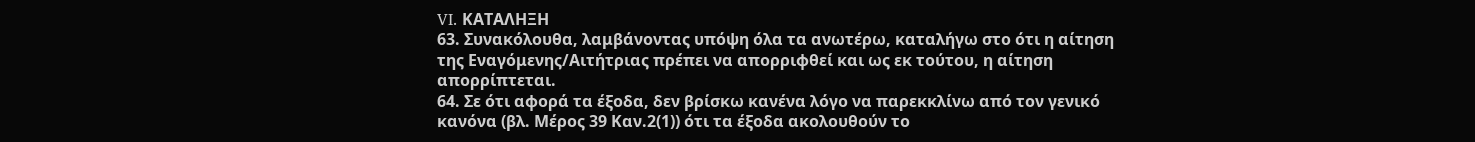VI. ΚΑΤΑΛΗΞΗ
63. Συνακόλουθα, λαμβάνοντας υπόψη όλα τα ανωτέρω, καταλήγω στο ότι η αίτηση της Εναγόμενης/Αιτήτριας πρέπει να απορριφθεί και ως εκ τούτου, η αίτηση απορρίπτεται.
64. Σε ότι αφορά τα έξοδα, δεν βρίσκω κανένα λόγο να παρεκκλίνω από τον γενικό κανόνα (βλ. Μέρος 39 Καν.2(1)) ότι τα έξοδα ακολουθούν το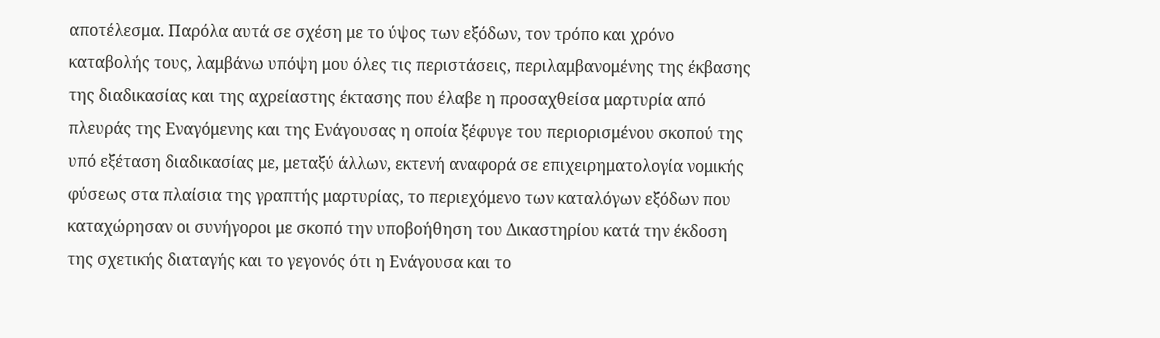αποτέλεσμα. Παρόλα αυτά σε σχέση με το ύψος των εξόδων, τον τρόπο και χρόνο καταβολής τους, λαμβάνω υπόψη μου όλες τις περιστάσεις, περιλαμβανομένης της έκβασης της διαδικασίας και της αχρείαστης έκτασης που έλαβε η προσαχθείσα μαρτυρία από πλευράς της Εναγόμενης και της Ενάγουσας η οποία ξέφυγε του περιορισμένου σκοπού της υπό εξέταση διαδικασίας με, μεταξύ άλλων, εκτενή αναφορά σε επιχειρηματολογία νομικής φύσεως στα πλαίσια της γραπτής μαρτυρίας, το περιεχόμενο των καταλόγων εξόδων που καταχώρησαν οι συνήγοροι με σκοπό την υποβοήθηση του Δικαστηρίου κατά την έκδοση της σχετικής διαταγής και το γεγονός ότι η Ενάγουσα και το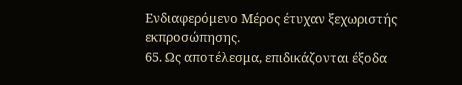Ενδιαφερόμενο Μέρος έτυχαν ξεχωριστής εκπροσώπησης.
65. Ως αποτέλεσμα, επιδικάζονται έξοδα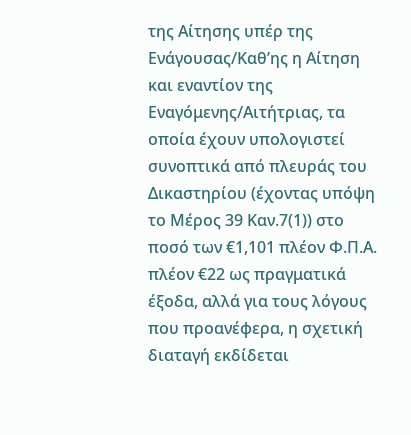της Αίτησης υπέρ της Ενάγουσας/Καθ’ης η Αίτηση και εναντίον της Εναγόμενης/Αιτήτριας, τα οποία έχουν υπολογιστεί συνοπτικά από πλευράς του Δικαστηρίου (έχοντας υπόψη το Μέρος 39 Καν.7(1)) στο ποσό των €1,101 πλέον Φ.Π.Α. πλέον €22 ως πραγματικά έξοδα, αλλά για τους λόγους που προανέφερα, η σχετική διαταγή εκδίδεται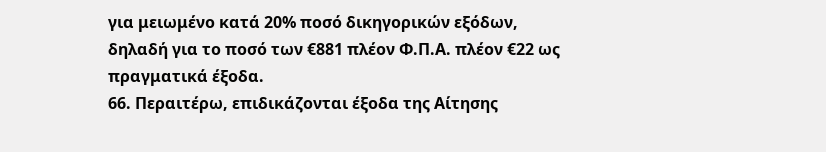για μειωμένο κατά 20% ποσό δικηγορικών εξόδων, δηλαδή για το ποσό των €881 πλέον Φ.Π.Α. πλέον €22 ως πραγματικά έξοδα.
66. Περαιτέρω, επιδικάζονται έξοδα της Αίτησης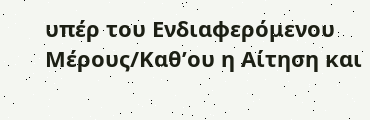υπέρ του Ενδιαφερόμενου Μέρους/Καθ’ου η Αίτηση και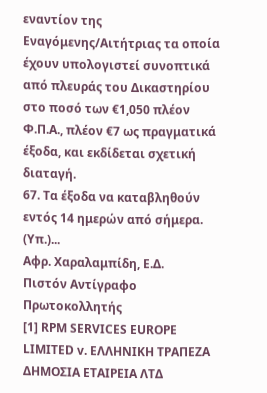εναντίον της Εναγόμενης/Αιτήτριας τα οποία έχουν υπολογιστεί συνοπτικά από πλευράς του Δικαστηρίου στο ποσό των €1,050 πλέον Φ.Π.Α., πλέον €7 ως πραγματικά έξοδα, και εκδίδεται σχετική διαταγή.
67. Τα έξοδα να καταβληθούν εντός 14 ημερών από σήμερα.
(Υπ.)...
Αφρ. Χαραλαμπίδη, Ε.Δ.
Πιστόν Αντίγραφο
Πρωτοκολλητής
[1] RPM SERVICES EUROPE LIMITED v. ΕΛΛΗΝΙΚΗ ΤΡΑΠΕΖΑ ΔΗΜΟΣΙΑ ΕΤΑΙΡΕΙΑ ΛΤΔ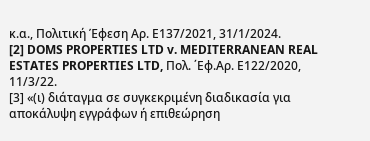κ.α., Πολιτική Έφεση Αρ. Ε137/2021, 31/1/2024.
[2] DOMS PROPERTIES LTD v. MEDITERRANEAN REAL ESTATES PROPERTIES LTD, Πολ. ΄Εφ.Αρ. Ε122/2020, 11/3/22.
[3] «(ι) διάταγμα σε συγκεκριμένη διαδικασία για αποκάλυψη εγγράφων ή επιθεώρηση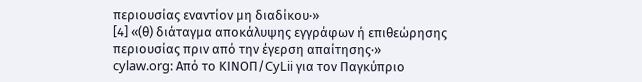περιουσίας εναντίον μη διαδίκου·»
[4] «(θ) διάταγμα αποκάλυψης εγγράφων ή επιθεώρησης περιουσίας πριν από την έγερση απαίτησης·»
cylaw.org: Από το ΚΙΝOΠ/CyLii για τον Παγκύπριο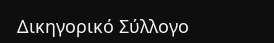Δικηγορικό Σύλλογο